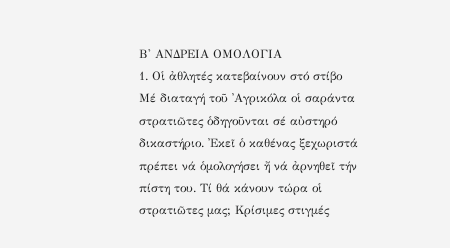Β' ΑΝΔΡΕΙΑ ΟΜΟΛΟΓΙΑ
1. Οἱ ἀθλητές κατεβαίνουν στό στίβο
Μέ διαταγή τοῦ ᾿Αγρικόλα οἱ σαράντα στρατιῶτες ὁδηγοῦνται σέ αὐστηρό δικαστήριο. ᾿Εκεῖ ὁ καθένας ξεχωριστά πρέπει νά ὁμολογήσει ἤ νά ἀρνηθεῖ τήν πίστη του. Τί θά κάνουν τώρα οἱ στρατιῶτες μας; Κρίσιμες στιγμές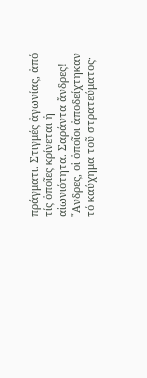πράγματι. Στιγμές ἀγωνίας, ἀπό τίς ὁποῖες κρίνεται ἡ αἰωνιότητα. Σαράντα ἄνδρες! ῎Ανδρες, οἱ ὁποῖοι ἀποδείχτηκαν τό καύχημα τοῦ στρατεύματος·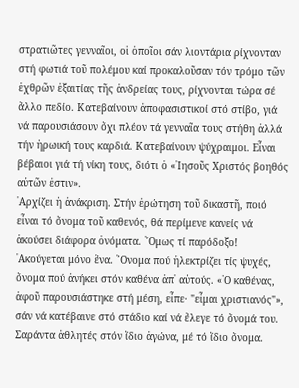στρατιῶτες γενναῖοι, οἱ ὁποῖοι σάν λιοντάρια ρίχνονταν στή φωτιά τοῦ πολέμου καί προκαλοῦσαν τόν τρόμο τῶν ἐχθρῶν ἐξαιτίας τῆς ἀνδρείας τους, ρίχνονται τώρα σέ ἄλλο πεδίο. Κατεβαίνουν ἀποφασιστικοί στό στίβο, γιά νά παρουσιάσουν ὄχι πλέον τά γενναῖα τους στήθη ἀλλά τήν ἡρωική τους καρδιά. Κατεβαίνουν ψύχραιμοι. Εἶναι βέβαιοι γιά τή νίκη τους, διότι ὁ «᾿Ιησοῦς Χριστός βοηθός αὐτῶν ἐστιν».
᾿Αρχίζει ἡ ἀνάκριση. Στήν ἐρώτηση τοῦ δικαστῆ, ποιό εἶναι τό ὄνομα τοῦ καθενός, θά περίμενε κανείς νά ἀκούσει διάφορα ὀνόματα. ῞Ομως τί παρόδοξο! ᾿Ακούγεται μόνο ἕνα. ῎Ονομα πού ἠλεκτρίζει τίς ψυχές, ὄνομα πού ἀνήκει στόν καθένα ἀπ᾿ αὐτούς. «῾Ο καθένας, ἀφοῦ παρουσιάστηκε στή μέση, εἶπε· "εἶμαι χριστιανός"», σάν νά κατέβαινε στό στάδιο καί νά ἔλεγε τό ὄνομά του. Σαράντα ἀθλητές στόν ἴδιο ἀγώνα, μέ τό ἴδιο ὄνομα.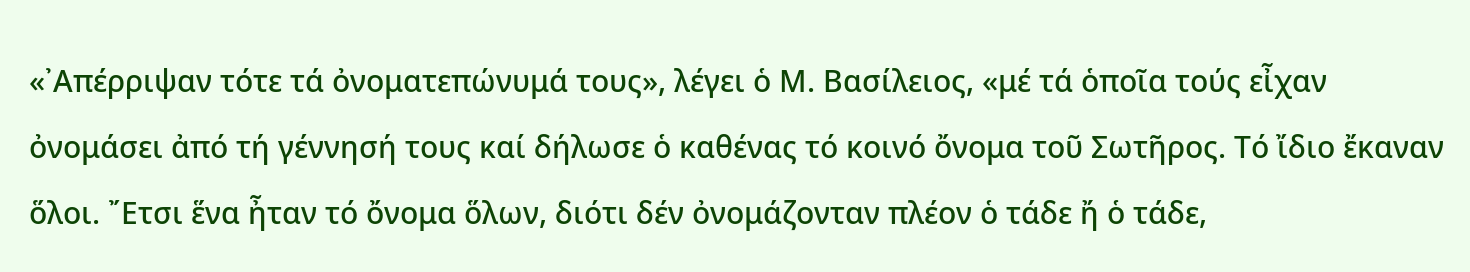«᾿Απέρριψαν τότε τά ὀνοματεπώνυμά τους», λέγει ὁ Μ. Βασίλειος, «μέ τά ὁποῖα τούς εἶχαν ὀνομάσει ἀπό τή γέννησή τους καί δήλωσε ὁ καθένας τό κοινό ὄνομα τοῦ Σωτῆρος. Τό ἴδιο ἔκαναν ὅλοι. ῎Ετσι ἕνα ἦταν τό ὄνομα ὅλων, διότι δέν ὀνομάζονταν πλέον ὁ τάδε ἤ ὁ τάδε,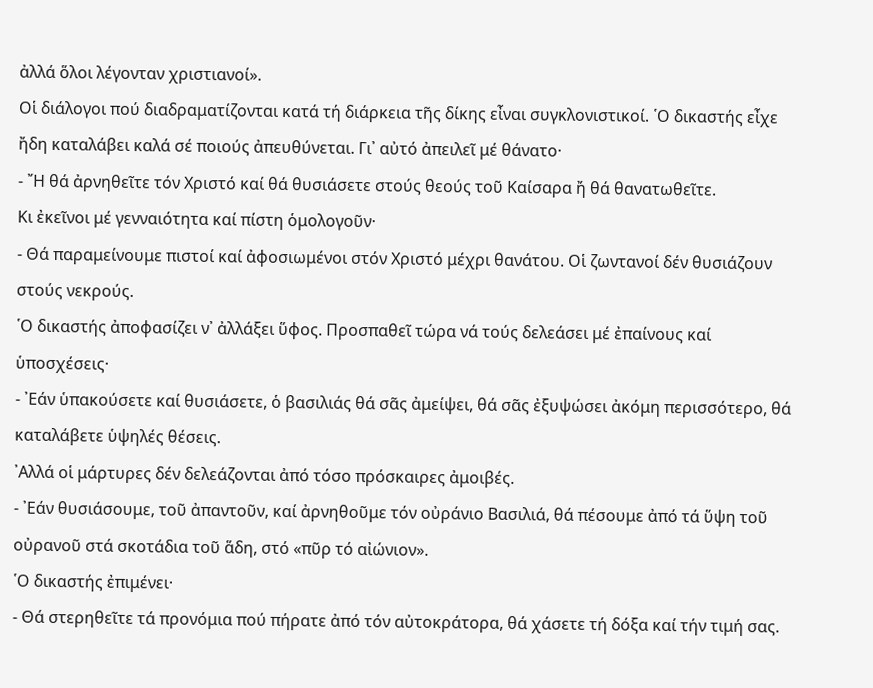ἀλλά ὅλοι λέγονταν χριστιανοί».
Οἱ διάλογοι πού διαδραματίζονται κατά τή διάρκεια τῆς δίκης εἶναι συγκλονιστικοί. ῾Ο δικαστής εἶχε ἤδη καταλάβει καλά σέ ποιούς ἀπευθύνεται. Γι᾿ αὐτό ἀπειλεῖ μέ θάνατο·
- ῎Η θά ἀρνηθεῖτε τόν Χριστό καί θά θυσιάσετε στούς θεούς τοῦ Καίσαρα ἤ θά θανατωθεῖτε.
Κι ἐκεῖνοι μέ γενναιότητα καί πίστη ὁμολογοῦν·
- Θά παραμείνουμε πιστοί καί ἀφοσιωμένοι στόν Χριστό μέχρι θανάτου. Οἱ ζωντανοί δέν θυσιάζουν στούς νεκρούς.
῾Ο δικαστής ἀποφασίζει ν᾿ ἀλλάξει ὕφος. Προσπαθεῖ τώρα νά τούς δελεάσει μέ ἐπαίνους καί ὑποσχέσεις·
- ᾿Εάν ὑπακούσετε καί θυσιάσετε, ὁ βασιλιάς θά σᾶς ἀμείψει, θά σᾶς ἐξυψώσει ἀκόμη περισσότερο, θά καταλάβετε ὑψηλές θέσεις.
᾿Αλλά οἱ μάρτυρες δέν δελεάζονται ἀπό τόσο πρόσκαιρες ἀμοιβές.
- ᾿Εάν θυσιάσουμε, τοῦ ἀπαντοῦν, καί ἀρνηθοῦμε τόν οὐράνιο Βασιλιά, θά πέσουμε ἀπό τά ὕψη τοῦ οὐρανοῦ στά σκοτάδια τοῦ ἅδη, στό «πῦρ τό αἰώνιον».
῾Ο δικαστής ἐπιμένει·
- Θά στερηθεῖτε τά προνόμια πού πήρατε ἀπό τόν αὐτοκράτορα, θά χάσετε τή δόξα καί τήν τιμή σας.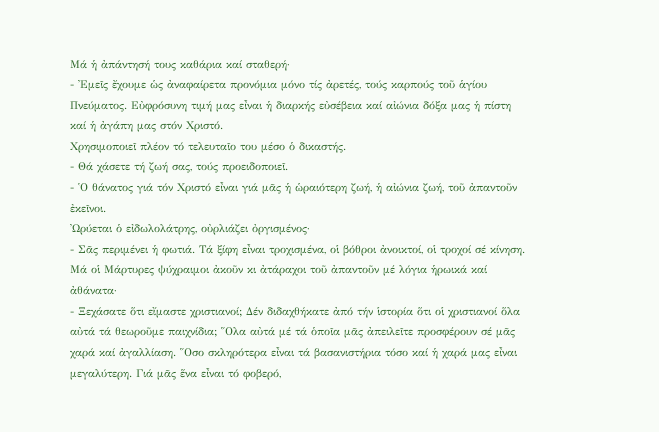Μά ἡ ἀπάντησή τους καθάρια καί σταθερή·
- ᾿Εμεῖς ἔχουμε ὡς ἀναφαίρετα προνόμια μόνο τίς ἀρετές, τούς καρπούς τοῦ ἁγίου Πνεύματος. Εὐφρόσυνη τιμή μας εἶναι ἡ διαρκής εὐσέβεια καί αἰώνια δόξα μας ἡ πίστη καί ἡ ἀγάπη μας στόν Χριστό.
Χρησιμοποιεῖ πλέον τό τελευταῖο του μέσο ὁ δικαστής.
- Θά χάσετε τή ζωή σας, τούς προειδοποιεῖ.
- ῾Ο θάνατος γιά τόν Χριστό εἶναι γιά μᾶς ἡ ὡραιότερη ζωή, ἡ αἰώνια ζωή, τοῦ ἀπαντοῦν ἐκεῖνοι.
᾿Ωρύεται ὁ εἰδωλολάτρης, οὐρλιάζει ὀργισμένος·
- Σᾶς περιμένει ἡ φωτιά. Τά ξίφη εἶναι τροχισμένα, οἱ βόθροι ἀνοικτοί, οἱ τροχοί σέ κίνηση.
Μά οἱ Μάρτυρες ψύχραιμοι ἀκοῦν κι ἀτάραχοι τοῦ ἀπαντοῦν μέ λόγια ἡρωικά καί ἀθάνατα·
- Ξεχάσατε ὅτι εἴμαστε χριστιανοί; Δέν διδαχθήκατε ἀπό τήν ἱστορία ὅτι οἱ χριστιανοί ὅλα αὐτά τά θεωροῦμε παιχνίδια; ῞Ολα αὐτά μέ τά ὁποῖα μᾶς ἀπειλεῖτε προσφέρουν σέ μᾶς χαρά καί ἀγαλλίαση. ῞Οσο σκληρότερα εἶναι τά βασανιστήρια τόσο καί ἡ χαρά μας εἶναι μεγαλύτερη. Γιά μᾶς ἕνα εἶναι τό φοβερό,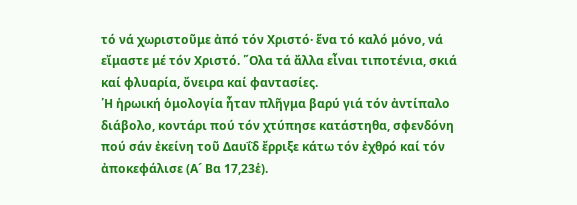τό νά χωριστοῦμε ἀπό τόν Χριστό· ἕνα τό καλό μόνο, νά εἴμαστε μέ τόν Χριστό. ῞Ολα τά ἄλλα εἶναι τιποτένια, σκιά καί φλυαρία, ὄνειρα καί φαντασίες.
῾Η ἡρωική ὁμολογία ἦταν πλῆγμα βαρύ γιά τόν ἀντίπαλο διάβολο, κοντάρι πού τόν χτύπησε κατάστηθα, σφενδόνη πού σάν ἐκείνη τοῦ Δαυΐδ ἔρριξε κάτω τόν ἐχθρό καί τόν ἀποκεφάλισε (Α´ Βα 17,23ἑ).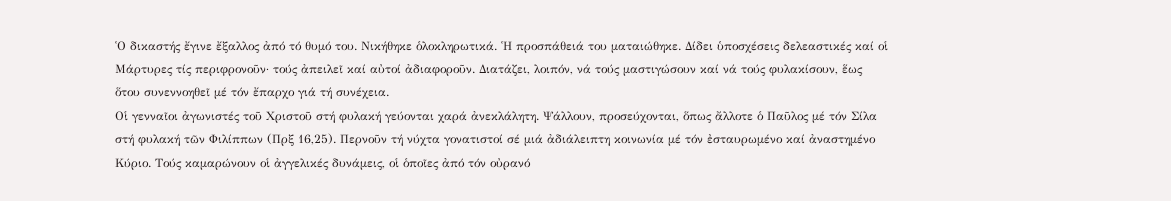῾Ο δικαστής ἔγινε ἔξαλλος ἀπό τό θυμό του. Νικήθηκε ὁλοκληρωτικά. ῾Η προσπάθειά του ματαιώθηκε. Δίδει ὑποσχέσεις δελεαστικές καί οἱ Μάρτυρες τίς περιφρονοῦν· τούς ἀπειλεῖ καί αὐτοί ἀδιαφοροῦν. Διατάζει, λοιπόν, νά τούς μαστιγώσουν καί νά τούς φυλακίσουν, ἕως ὅτου συνεννοηθεῖ μέ τόν ἔπαρχο γιά τή συνέχεια.
Οἱ γενναῖοι ἀγωνιστές τοῦ Χριστοῦ στή φυλακή γεύονται χαρά ἀνεκλάλητη. Ψάλλουν, προσεύχονται, ὅπως ἄλλοτε ὁ Παῦλος μέ τόν Σίλα στή φυλακή τῶν Φιλίππων (Πρξ 16,25). Περνοῦν τή νύχτα γονατιστοί σέ μιά ἀδιάλειπτη κοινωνία μέ τόν ἐσταυρωμένο καί ἀναστημένο Κύριο. Τούς καμαρώνουν οἱ ἀγγελικές δυνάμεις, οἱ ὁποῖες ἀπό τόν οὐρανό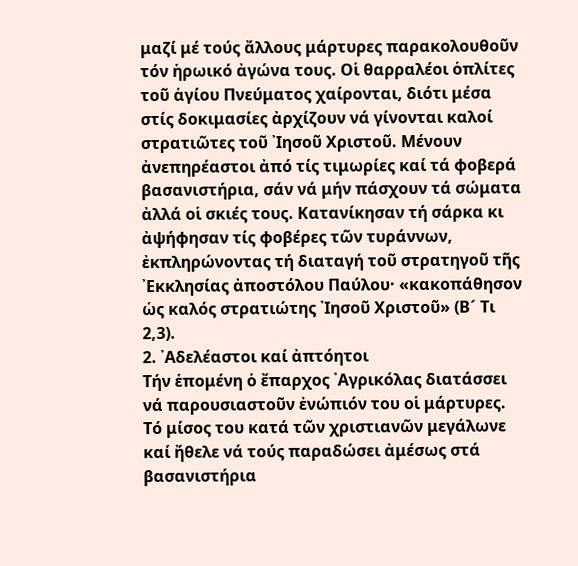μαζί μέ τούς ἄλλους μάρτυρες παρακολουθοῦν τόν ἡρωικό ἀγώνα τους. Οἱ θαρραλέοι ὁπλίτες τοῦ ἁγίου Πνεύματος χαίρονται, διότι μέσα στίς δοκιμασίες ἀρχίζουν νά γίνονται καλοί στρατιῶτες τοῦ ᾿Ιησοῦ Χριστοῦ. Μένουν ἀνεπηρέαστοι ἀπό τίς τιμωρίες καί τά φοβερά βασανιστήρια, σάν νά μήν πάσχουν τά σώματα ἀλλά οἱ σκιές τους. Κατανίκησαν τή σάρκα κι ἀψήφησαν τίς φοβέρες τῶν τυράννων, ἐκπληρώνοντας τή διαταγή τοῦ στρατηγοῦ τῆς ᾿Εκκλησίας ἀποστόλου Παύλου· «κακοπάθησον ὡς καλός στρατιώτης ᾿Ιησοῦ Χριστοῦ» (Β´ Τι 2,3).
2. ᾿Αδελέαστοι καί ἀπτόητοι
Τήν ἑπομένη ὁ ἔπαρχος ᾿Αγρικόλας διατάσσει νά παρουσιαστοῦν ἐνώπιόν του οἱ μάρτυρες. Τό μίσος του κατά τῶν χριστιανῶν μεγάλωνε καί ἤθελε νά τούς παραδώσει ἀμέσως στά βασανιστήρια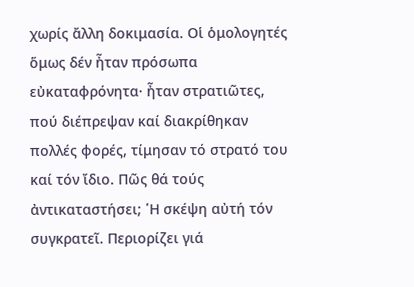χωρίς ἄλλη δοκιμασία. Οἱ ὁμολογητές ὅμως δέν ἦταν πρόσωπα εὐκαταφρόνητα· ἦταν στρατιῶτες, πού διέπρεψαν καί διακρίθηκαν πολλές φορές, τίμησαν τό στρατό του καί τόν ἴδιο. Πῶς θά τούς ἀντικαταστήσει; ῾Η σκέψη αὐτή τόν συγκρατεῖ. Περιορίζει γιά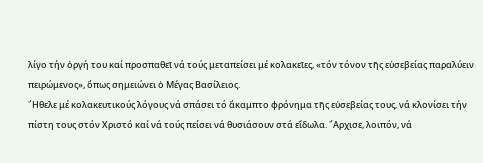λίγο τήν ὀργή του καί προσπαθεῖ νά τούς μεταπείσει μέ κολακεῖες, «τόν τόνον τῆς εὐσεβείας παραλύειν πειρώμενος», ὅπως σημειώνει ὁ Μέγας Βασίλειος.
῎Ηθελε μέ κολακευτικούς λόγους νά σπάσει τό ἄκαμπτο φρόνημα τῆς εὐσεβείας τους, νά κλονίσει τήν πίστη τους στόν Χριστό καί νά τούς πείσει νά θυσιάσουν στά εἴδωλα. ῎Αρχισε, λοιπόν, νά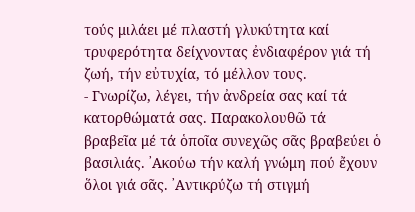τούς μιλάει μέ πλαστή γλυκύτητα καί τρυφερότητα δείχνοντας ἐνδιαφέρον γιά τή ζωή, τήν εὐτυχία, τό μέλλον τους.
- Γνωρίζω, λέγει, τήν ἀνδρεία σας καί τά κατορθώματά σας. Παρακολουθῶ τά βραβεῖα μέ τά ὁποῖα συνεχῶς σᾶς βραβεύει ὁ βασιλιάς. ᾿Ακούω τήν καλή γνώμη πού ἔχουν ὅλοι γιά σᾶς. ᾿Αντικρύζω τή στιγμή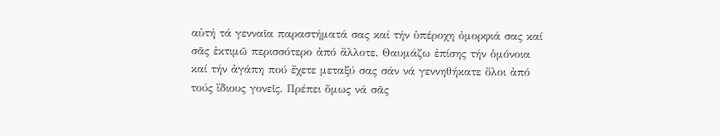αὐτή τά γενναῖα παραστήματά σας καί τήν ὑπέροχη ὀμορφιά σας καί σᾶς ἐκτιμῶ περισσότερο ἀπό ἄλλοτε. Θαυμάζω ἐπίσης τήν ὁμόνοια καί τήν ἀγάπη πού ἔχετε μεταξύ σας σάν νά γεννηθήκατε ὅλοι ἀπό τούς ἴδιους γονεῖς. Πρέπει ὅμως νά σᾶς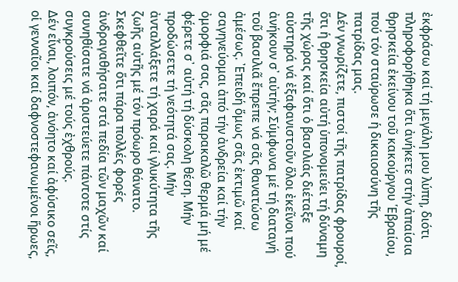ἐκφράσω καί τή μεγάλη μου λύπη, διότι πληροφορήθηκα ὅτι ἀνήκετε στήν ἀπαίσια θρησκεία ἐκείνου τοῦ κακούργου ῾Εβραίου, πού τόν σταύρωσε ἡ δικαιοσύνη τῆς πατρίδας μας.
Δέν γνωρίζετε, πιστοί τῆς πατρίδας φρουροί, ὅτι ἡ θρησκεία αὐτή ὑπονομεύει τή δύναμη τῆς χώρας καί ὅτι ὁ βασιλιάς διέταξε αὐστηρά νά ἐξαφανιστοῦν ὅλοι ἐκεῖνοι πού ἀνήκουν σ᾿ αὐτήν; Σύμφωνα μέ τή διαταγή τοῦ βασιλιᾶ ἔπρεπε νά σᾶς θανατώσω ἀμέσως. ᾿Επειδή ὅμως σᾶς ἐκτιμῶ καί σαγηνεύομαι ἀπό τήν ἀνδρεία καί τήν ὀμορφιά σας, σᾶς παρακαλῶ θερμά μή μέ φέρετε σ᾿ αὐτή τή δύσκολη θέση. Μήν προδώσετε τή νεότητά σας. Μήν ἀνταλλάξετε τή χαρά καί γλυκύτητα τῆς ζωῆς αὐτῆς μέ τόν πρόωρο θάνατο. Σκεφθεῖτε ὅτι πάρα πολλές φορές ἀνδραγαθήσατε στά πεδία τῶν μαχῶν καί συνηθίσατε νά ἀριστεύετε πάντοτε στίς συγκρούσεις μέ τούς ἐχθρούς.
Δέν εἶναι, λοιπόν, ἀνόητο καί ἀφύσικο σεῖς, οἱ γενναῖοι καί δαφνοστεφανωμένοι ἥρωες,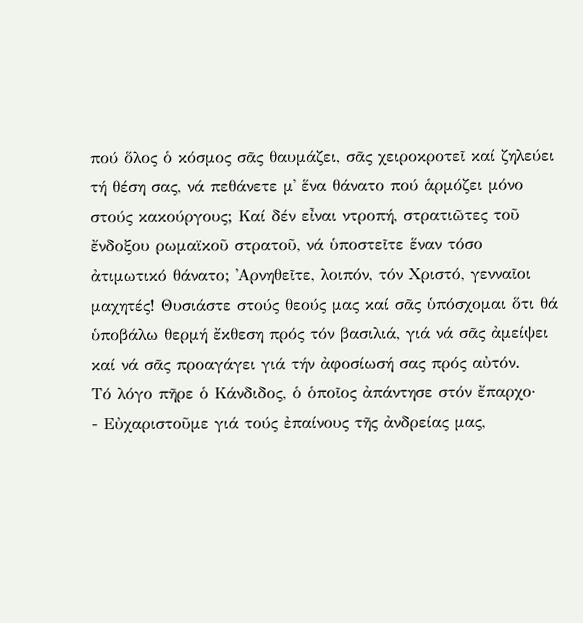πού ὅλος ὁ κόσμος σᾶς θαυμάζει, σᾶς χειροκροτεῖ καί ζηλεύει τή θέση σας, νά πεθάνετε μ᾿ ἕνα θάνατο πού ἁρμόζει μόνο στούς κακούργους; Καί δέν εἶναι ντροπή, στρατιῶτες τοῦ ἔνδοξου ρωμαϊκοῦ στρατοῦ, νά ὑποστεῖτε ἕναν τόσο ἀτιμωτικό θάνατο; ᾿Αρνηθεῖτε, λοιπόν, τόν Χριστό, γενναῖοι μαχητές! Θυσιάστε στούς θεούς μας καί σᾶς ὑπόσχομαι ὅτι θά ὑποβάλω θερμή ἔκθεση πρός τόν βασιλιά, γιά νά σᾶς ἀμείψει καί νά σᾶς προαγάγει γιά τήν ἀφοσίωσή σας πρός αὐτόν.
Τό λόγο πῆρε ὁ Κάνδιδος, ὁ ὁποῖος ἀπάντησε στόν ἔπαρχο·
- Εὐχαριστοῦμε γιά τούς ἐπαίνους τῆς ἀνδρείας μας,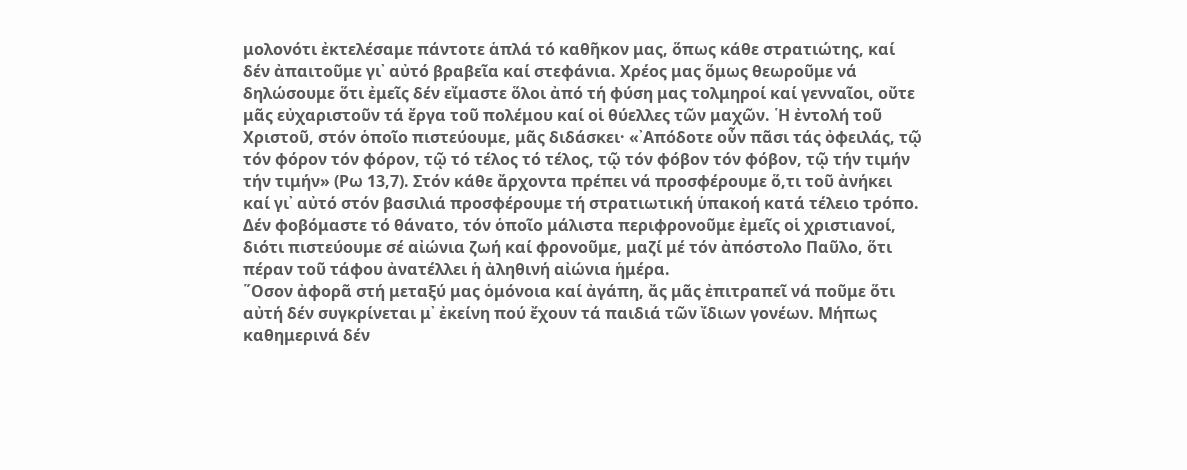μολονότι ἐκτελέσαμε πάντοτε ἁπλά τό καθῆκον μας, ὅπως κάθε στρατιώτης, καί δέν ἀπαιτοῦμε γι᾿ αὐτό βραβεῖα καί στεφάνια. Χρέος μας ὅμως θεωροῦμε νά δηλώσουμε ὅτι ἐμεῖς δέν εἴμαστε ὅλοι ἀπό τή φύση μας τολμηροί καί γενναῖοι, οὔτε μᾶς εὐχαριστοῦν τά ἔργα τοῦ πολέμου καί οἱ θύελλες τῶν μαχῶν. ῾Η ἐντολή τοῦ Χριστοῦ, στόν ὁποῖο πιστεύουμε, μᾶς διδάσκει· «᾿Απόδοτε οὖν πᾶσι τάς ὀφειλάς, τῷ τόν φόρον τόν φόρον, τῷ τό τέλος τό τέλος, τῷ τόν φόβον τόν φόβον, τῷ τήν τιμήν τήν τιμήν» (Ρω 13,7). Στόν κάθε ἄρχοντα πρέπει νά προσφέρουμε ὅ,τι τοῦ ἀνήκει καί γι᾿ αὐτό στόν βασιλιά προσφέρουμε τή στρατιωτική ὑπακοή κατά τέλειο τρόπο. Δέν φοβόμαστε τό θάνατο, τόν ὁποῖο μάλιστα περιφρονοῦμε ἐμεῖς οἱ χριστιανοί, διότι πιστεύουμε σέ αἰώνια ζωή καί φρονοῦμε, μαζί μέ τόν ἀπόστολο Παῦλο, ὅτι πέραν τοῦ τάφου ἀνατέλλει ἡ ἀληθινή αἰώνια ἡμέρα.
῞Οσον ἀφορᾶ στή μεταξύ μας ὁμόνοια καί ἀγάπη, ἄς μᾶς ἐπιτραπεῖ νά ποῦμε ὅτι αὐτή δέν συγκρίνεται μ᾿ ἐκείνη πού ἔχουν τά παιδιά τῶν ἴδιων γονέων. Μήπως καθημερινά δέν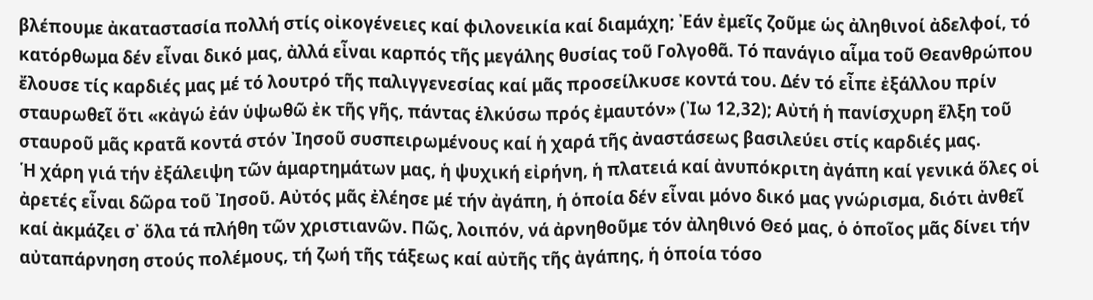βλέπουμε ἀκαταστασία πολλή στίς οἰκογένειες καί φιλονεικία καί διαμάχη; ᾿Εάν ἐμεῖς ζοῦμε ὡς ἀληθινοί ἀδελφοί, τό κατόρθωμα δέν εἶναι δικό μας, ἀλλά εἶναι καρπός τῆς μεγάλης θυσίας τοῦ Γολγοθᾶ. Τό πανάγιο αἷμα τοῦ Θεανθρώπου ἔλουσε τίς καρδιές μας μέ τό λουτρό τῆς παλιγγενεσίας καί μᾶς προσείλκυσε κοντά του. Δέν τό εἶπε ἐξάλλου πρίν σταυρωθεῖ ὅτι «κἀγώ ἐάν ὑψωθῶ ἐκ τῆς γῆς, πάντας ἑλκύσω πρός ἐμαυτόν» (᾿Ιω 12,32); Αὐτή ἡ πανίσχυρη ἕλξη τοῦ σταυροῦ μᾶς κρατᾶ κοντά στόν ᾿Ιησοῦ συσπειρωμένους καί ἡ χαρά τῆς ἀναστάσεως βασιλεύει στίς καρδιές μας.
῾Η χάρη γιά τήν ἐξάλειψη τῶν ἁμαρτημάτων μας, ἡ ψυχική εἰρήνη, ἡ πλατειά καί ἀνυπόκριτη ἀγάπη καί γενικά ὅλες οἱ ἀρετές εἶναι δῶρα τοῦ ᾿Ιησοῦ. Αὐτός μᾶς ἐλέησε μέ τήν ἀγάπη, ἡ ὁποία δέν εἶναι μόνο δικό μας γνώρισμα, διότι ἀνθεῖ καί ἀκμάζει σ᾿ ὅλα τά πλήθη τῶν χριστιανῶν. Πῶς, λοιπόν, νά ἀρνηθοῦμε τόν ἀληθινό Θεό μας, ὁ ὁποῖος μᾶς δίνει τήν αὐταπάρνηση στούς πολέμους, τή ζωή τῆς τάξεως καί αὐτῆς τῆς ἀγάπης, ἡ ὁποία τόσο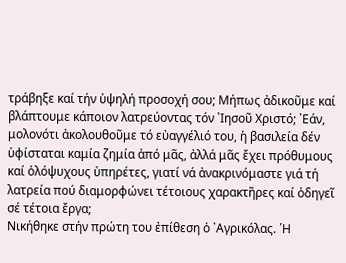τράβηξε καί τήν ὑψηλή προσοχή σου; Μήπως ἀδικοῦμε καί βλάπτουμε κάποιον λατρεύοντας τόν ᾿Ιησοῦ Χριστό; ᾿Εάν, μολονότι ἀκολουθοῦμε τό εὐαγγέλιό του, ἡ βασιλεία δέν ὑφίσταται καμία ζημία ἀπό μᾶς, ἀλλά μᾶς ἔχει πρόθυμους καί ὁλόψυχους ὑπηρέτες, γιατί νά ἀνακρινόμαστε γιά τή λατρεία πού διαμορφώνει τέτοιους χαρακτῆρες καί ὁδηγεῖ σέ τέτοια ἔργα;
Νικήθηκε στήν πρώτη του ἐπίθεση ὁ ᾿Αγρικόλας. ῾Η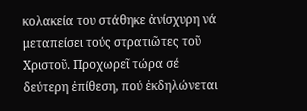κολακεία του στάθηκε ἀνίσχυρη νά μεταπείσει τούς στρατιῶτες τοῦ Χριστοῦ. Προχωρεῖ τώρα σέ δεύτερη ἐπίθεση, πού ἐκδηλώνεται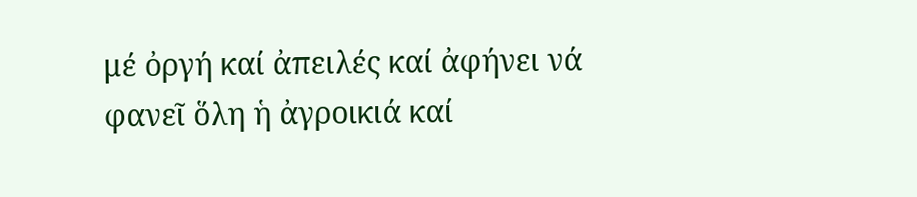μέ ὀργή καί ἀπειλές καί ἀφήνει νά φανεῖ ὅλη ἡ ἀγροικιά καί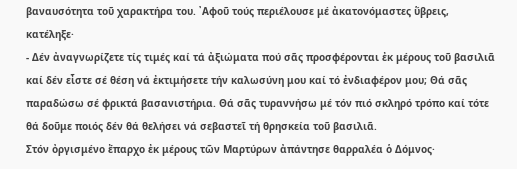βαναυσότητα τοῦ χαρακτήρα του. ᾿Αφοῦ τούς περιέλουσε μέ ἀκατονόμαστες ὕβρεις, κατέληξε·
- Δέν ἀναγνωρίζετε τίς τιμές καί τά ἀξιώματα πού σᾶς προσφέρονται ἐκ μέρους τοῦ βασιλιᾶ καί δέν εἶστε σέ θέση νά ἐκτιμήσετε τήν καλωσύνη μου καί τό ἐνδιαφέρον μου; Θά σᾶς παραδώσω σέ φρικτά βασανιστήρια. Θά σᾶς τυραννήσω μέ τόν πιό σκληρό τρόπο καί τότε θά δοῦμε ποιός δέν θά θελήσει νά σεβαστεῖ τή θρησκεία τοῦ βασιλιᾶ.
Στόν ὀργισμένο ἔπαρχο ἐκ μέρους τῶν Μαρτύρων ἀπάντησε θαρραλέα ὁ Δόμνος·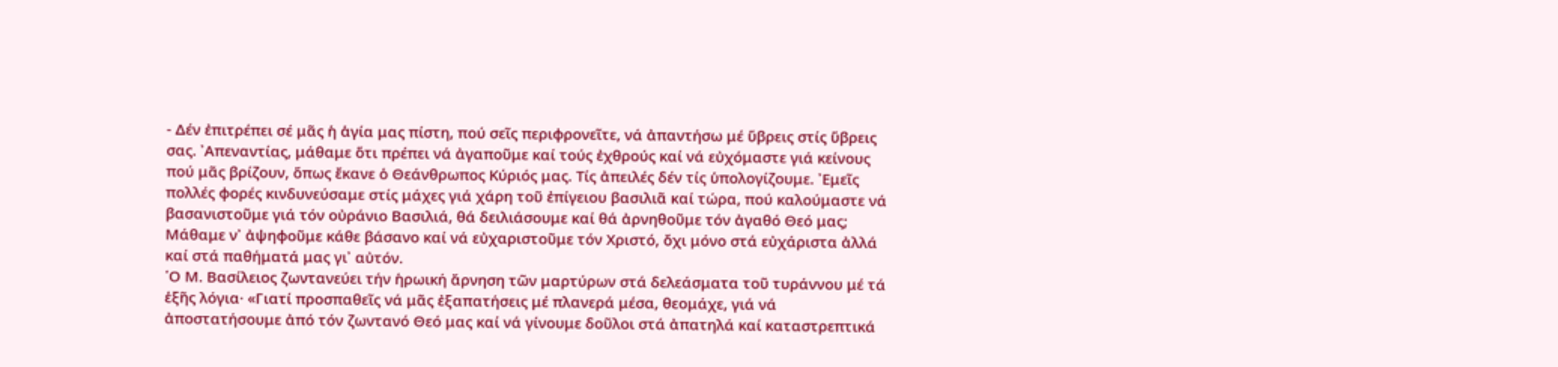- Δέν ἐπιτρέπει σέ μᾶς ἡ ἁγία μας πίστη, πού σεῖς περιφρονεῖτε, νά ἀπαντήσω μέ ὕβρεις στίς ὕβρεις σας. ᾿Απεναντίας, μάθαμε ὅτι πρέπει νά ἀγαποῦμε καί τούς ἐχθρούς καί νά εὐχόμαστε γιά κείνους πού μᾶς βρίζουν, ὅπως ἔκανε ὁ Θεάνθρωπος Κύριός μας. Τίς ἀπειλές δέν τίς ὑπολογίζουμε. ᾿Εμεῖς πολλές φορές κινδυνεύσαμε στίς μάχες γιά χάρη τοῦ ἐπίγειου βασιλιᾶ καί τώρα, πού καλούμαστε νά βασανιστοῦμε γιά τόν οὐράνιο Βασιλιά, θά δειλιάσουμε καί θά ἀρνηθοῦμε τόν ἀγαθό Θεό μας; Μάθαμε ν᾿ ἀψηφοῦμε κάθε βάσανο καί νά εὐχαριστοῦμε τόν Χριστό, ὄχι μόνο στά εὐχάριστα ἀλλά καί στά παθήματά μας γι᾿ αὐτόν.
῾Ο Μ. Βασίλειος ζωντανεύει τήν ἡρωική ἄρνηση τῶν μαρτύρων στά δελεάσματα τοῦ τυράννου μέ τά ἑξῆς λόγια· «Γιατί προσπαθεῖς νά μᾶς ἐξαπατήσεις μέ πλανερά μέσα, θεομάχε, γιά νά ἀποστατήσουμε ἀπό τόν ζωντανό Θεό μας καί νά γίνουμε δοῦλοι στά ἀπατηλά καί καταστρεπτικά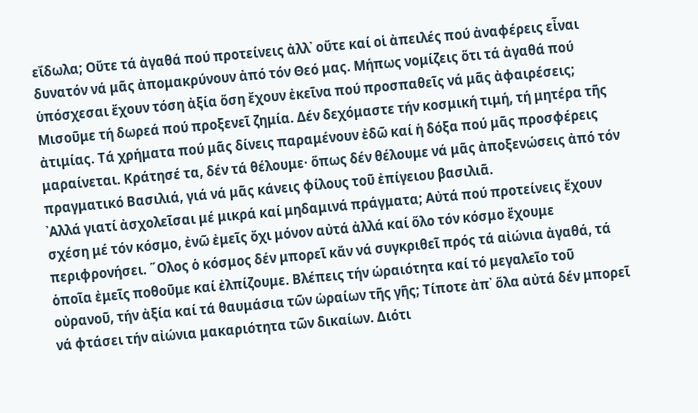εἴδωλα; Οὔτε τά ἀγαθά πού προτείνεις ἀλλ᾿ οὔτε καί οἱ ἀπειλές πού ἀναφέρεις εἶναι δυνατόν νά μᾶς ἀπομακρύνουν ἀπό τόν Θεό μας. Μήπως νομίζεις ὅτι τά ἀγαθά πού ὑπόσχεσαι ἔχουν τόση ἀξία ὅση ἔχουν ἐκεῖνα πού προσπαθεῖς νά μᾶς ἀφαιρέσεις; Μισοῦμε τή δωρεά πού προξενεῖ ζημία. Δέν δεχόμαστε τήν κοσμική τιμή, τή μητέρα τῆς ἀτιμίας. Τά χρήματα πού μᾶς δίνεις παραμένουν ἐδῶ καί ἡ δόξα πού μᾶς προσφέρεις μαραίνεται. Κράτησέ τα, δέν τά θέλουμε· ὅπως δέν θέλουμε νά μᾶς ἀποξενώσεις ἀπό τόν πραγματικό Βασιλιά, γιά νά μᾶς κάνεις φίλους τοῦ ἐπίγειου βασιλιᾶ.
᾿Αλλά γιατί ἀσχολεῖσαι μέ μικρά καί μηδαμινά πράγματα; Αὐτά πού προτείνεις ἔχουν σχέση μέ τόν κόσμο, ἐνῶ ἐμεῖς ὄχι μόνον αὐτά ἀλλά καί ὅλο τόν κόσμο ἔχουμε περιφρονήσει. ῞Ολος ὁ κόσμος δέν μπορεῖ κἄν νά συγκριθεῖ πρός τά αἰώνια ἀγαθά, τά ὁποῖα ἐμεῖς ποθοῦμε καί ἐλπίζουμε. Βλέπεις τήν ὡραιότητα καί τό μεγαλεῖο τοῦ οὐρανοῦ, τήν ἀξία καί τά θαυμάσια τῶν ὡραίων τῆς γῆς; Τίποτε ἀπ᾿ ὅλα αὐτά δέν μπορεῖ νά φτάσει τήν αἰώνια μακαριότητα τῶν δικαίων. Διότι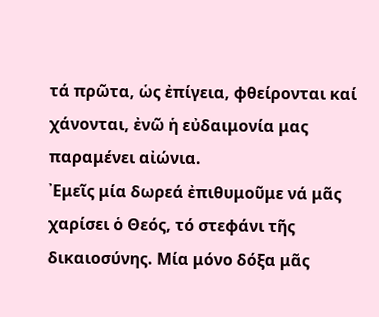τά πρῶτα, ὡς ἐπίγεια, φθείρονται καί χάνονται, ἐνῶ ἡ εὐδαιμονία μας παραμένει αἰώνια.
᾿Εμεῖς μία δωρεά ἐπιθυμοῦμε νά μᾶς χαρίσει ὁ Θεός, τό στεφάνι τῆς δικαιοσύνης. Μία μόνο δόξα μᾶς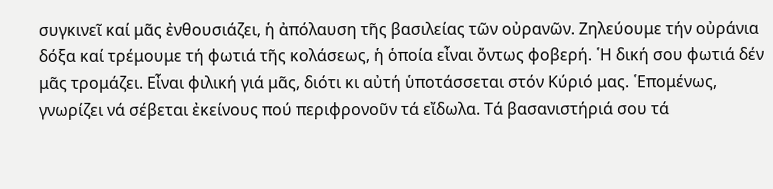συγκινεῖ καί μᾶς ἐνθουσιάζει, ἡ ἀπόλαυση τῆς βασιλείας τῶν οὐρανῶν. Ζηλεύουμε τήν οὐράνια δόξα καί τρέμουμε τή φωτιά τῆς κολάσεως, ἡ ὁποία εἶναι ὄντως φοβερή. ῾Η δική σου φωτιά δέν μᾶς τρομάζει. Εἶναι φιλική γιά μᾶς, διότι κι αὐτή ὑποτάσσεται στόν Κύριό μας. ῾Επομένως, γνωρίζει νά σέβεται ἐκείνους πού περιφρονοῦν τά εἴδωλα. Τά βασανιστήριά σου τά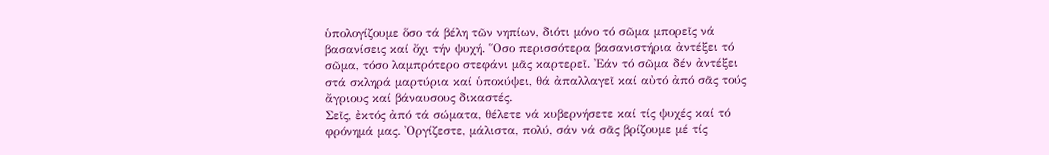ὑπολογίζουμε ὅσο τά βέλη τῶν νηπίων, διότι μόνο τό σῶμα μπορεῖς νά βασανίσεις καί ὄχι τήν ψυχή. ῞Οσο περισσότερα βασανιστήρια ἀντέξει τό σῶμα, τόσο λαμπρότερο στεφάνι μᾶς καρτερεῖ. ᾿Εάν τό σῶμα δέν ἀντέξει στά σκληρά μαρτύρια καί ὑποκύψει, θά ἀπαλλαγεῖ καί αὐτό ἀπό σᾶς τούς ἄγριους καί βάναυσους δικαστές.
Σεῖς, ἐκτός ἀπό τά σώματα, θέλετε νά κυβερνήσετε καί τίς ψυχές καί τό φρόνημά μας. ᾿Οργίζεστε, μάλιστα, πολύ, σάν νά σᾶς βρίζουμε μέ τίς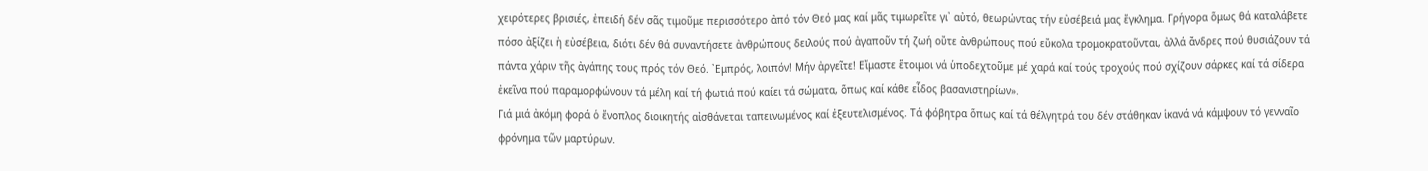χειρότερες βρισιές, ἐπειδή δέν σᾶς τιμοῦμε περισσότερο ἀπό τόν Θεό μας καί μᾶς τιμωρεῖτε γι᾿ αὐτό, θεωρώντας τήν εὐσέβειά μας ἔγκλημα. Γρήγορα ὅμως θά καταλάβετε πόσο ἀξίζει ἡ εὐσέβεια, διότι δέν θά συναντήσετε ἀνθρώπους δειλούς πού ἀγαποῦν τή ζωή οὔτε ἀνθρώπους πού εὔκολα τρομοκρατοῦνται, ἀλλά ἄνδρες πού θυσιάζουν τά πάντα χάριν τῆς ἀγάπης τους πρός τόν Θεό. ᾿Εμπρός, λοιπόν! Μήν ἀργεῖτε! Εἴμαστε ἕτοιμοι νά ὑποδεχτοῦμε μέ χαρά καί τούς τροχούς πού σχίζουν σάρκες καί τά σίδερα ἐκεῖνα πού παραμορφώνουν τά μέλη καί τή φωτιά πού καίει τά σώματα, ὅπως καί κάθε εἶδος βασανιστηρίων».
Γιά μιά ἀκόμη φορά ὁ ἔνοπλος διοικητής αἰσθάνεται ταπεινωμένος καί ἐξευτελισμένος. Τά φόβητρα ὅπως καί τά θέλγητρά του δέν στάθηκαν ἱκανά νά κάμψουν τό γενναῖο φρόνημα τῶν μαρτύρων.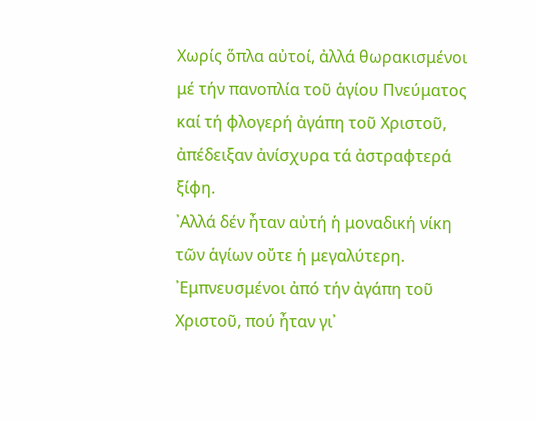Χωρίς ὅπλα αὐτοί, ἀλλά θωρακισμένοι μέ τήν πανοπλία τοῦ ἁγίου Πνεύματος καί τή φλογερή ἀγάπη τοῦ Χριστοῦ, ἀπέδειξαν ἀνίσχυρα τά ἀστραφτερά ξίφη.
᾿Αλλά δέν ἦταν αὐτή ἡ μοναδική νίκη τῶν ἁγίων οὔτε ἡ μεγαλύτερη. ᾿Εμπνευσμένοι ἀπό τήν ἀγάπη τοῦ Χριστοῦ, πού ἦταν γι᾿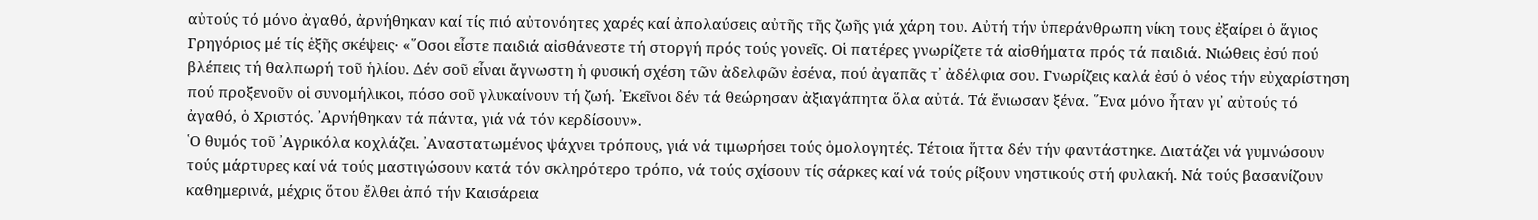αὐτούς τό μόνο ἀγαθό, ἀρνήθηκαν καί τίς πιό αὐτονόητες χαρές καί ἀπολαύσεις αὐτῆς τῆς ζωῆς γιά χάρη του. Αὐτή τήν ὑπεράνθρωπη νίκη τους ἐξαίρει ὁ ἅγιος Γρηγόριος μέ τίς ἑξῆς σκέψεις· «῞Οσοι εἶστε παιδιά αἰσθάνεστε τή στοργή πρός τούς γονεῖς. Οἱ πατέρες γνωρίζετε τά αἰσθήματα πρός τά παιδιά. Νιώθεις ἐσύ πού βλέπεις τή θαλπωρή τοῦ ἡλίου. Δέν σοῦ εἶναι ἄγνωστη ἡ φυσική σχέση τῶν ἀδελφῶν ἐσένα, πού ἀγαπᾶς τ᾿ ἀδέλφια σου. Γνωρίζεις καλά ἐσύ ὁ νέος τήν εὐχαρίστηση πού προξενοῦν οἱ συνομήλικοι, πόσο σοῦ γλυκαίνουν τή ζωή. ᾿Εκεῖνοι δέν τά θεώρησαν ἀξιαγάπητα ὅλα αὐτά. Τά ἔνιωσαν ξένα. ῞Ενα μόνο ἦταν γι᾿ αὐτούς τό ἀγαθό, ὁ Χριστός. ᾿Αρνήθηκαν τά πάντα, γιά νά τόν κερδίσουν».
῾Ο θυμός τοῦ ᾿Αγρικόλα κοχλάζει. ᾿Αναστατωμένος ψάχνει τρόπους, γιά νά τιμωρήσει τούς ὁμολογητές. Τέτοια ἥττα δέν τήν φαντάστηκε. Διατάζει νά γυμνώσουν τούς μάρτυρες καί νά τούς μαστιγώσουν κατά τόν σκληρότερο τρόπο, νά τούς σχίσουν τίς σάρκες καί νά τούς ρίξουν νηστικούς στή φυλακή. Νά τούς βασανίζουν καθημερινά, μέχρις ὅτου ἔλθει ἀπό τήν Καισάρεια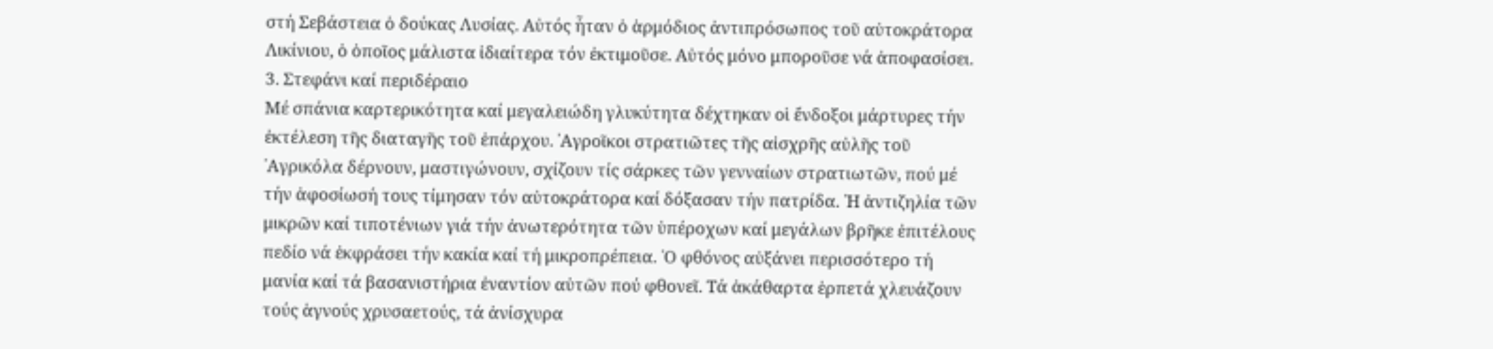στή Σεβάστεια ὁ δούκας Λυσίας. Αὐτός ἦταν ὁ ἁρμόδιος ἀντιπρόσωπος τοῦ αὐτοκράτορα Λικίνιου, ὁ ὁποῖος μάλιστα ἰδιαίτερα τόν ἐκτιμοῦσε. Αὐτός μόνο μποροῦσε νά ἀποφασίσει.
3. Στεφάνι καί περιδέραιο
Μέ σπάνια καρτερικότητα καί μεγαλειώδη γλυκύτητα δέχτηκαν οἱ ἔνδοξοι μάρτυρες τήν ἐκτέλεση τῆς διαταγῆς τοῦ ἐπάρχου. ᾿Αγροῖκοι στρατιῶτες τῆς αἰσχρῆς αὐλῆς τοῦ ᾿Αγρικόλα δέρνουν, μαστιγώνουν, σχίζουν τίς σάρκες τῶν γενναίων στρατιωτῶν, πού μέ τήν ἀφοσίωσή τους τίμησαν τόν αὐτοκράτορα καί δόξασαν τήν πατρίδα. ῾Η ἀντιζηλία τῶν μικρῶν καί τιποτένιων γιά τήν ἀνωτερότητα τῶν ὑπέροχων καί μεγάλων βρῆκε ἐπιτέλους πεδίο νά ἐκφράσει τήν κακία καί τή μικροπρέπεια. ῾Ο φθόνος αὐξάνει περισσότερο τή μανία καί τά βασανιστήρια ἐναντίον αὐτῶν πού φθονεῖ. Τά ἀκάθαρτα ἑρπετά χλευάζουν τούς ἁγνούς χρυσαετούς, τά ἀνίσχυρα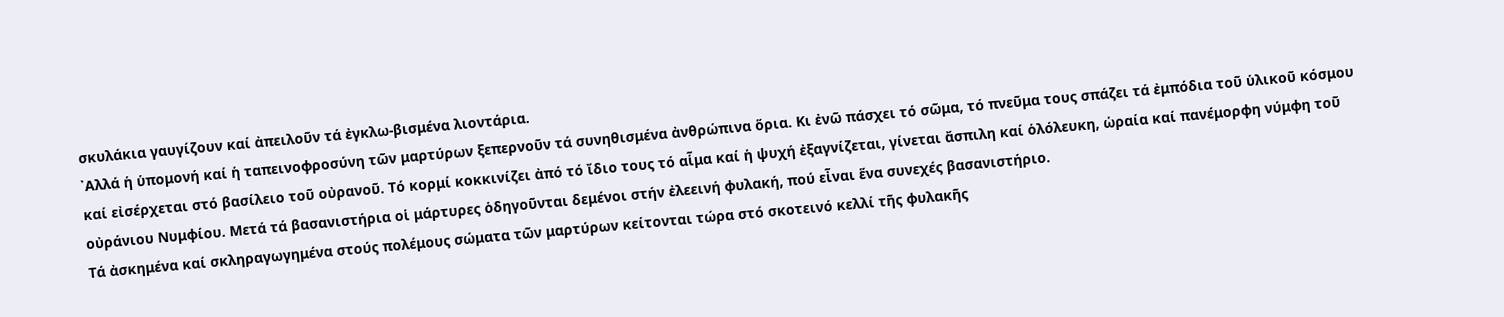σκυλάκια γαυγίζουν καί ἀπειλοῦν τά ἐγκλω-βισμένα λιοντάρια.
᾿Αλλά ἡ ὑπομονή καί ἡ ταπεινοφροσύνη τῶν μαρτύρων ξεπερνοῦν τά συνηθισμένα ἀνθρώπινα ὅρια. Κι ἐνῶ πάσχει τό σῶμα, τό πνεῦμα τους σπάζει τά ἐμπόδια τοῦ ὑλικοῦ κόσμου καί εἰσέρχεται στό βασίλειο τοῦ οὐρανοῦ. Τό κορμί κοκκινίζει ἀπό τό ἴδιο τους τό αἷμα καί ἡ ψυχή ἐξαγνίζεται, γίνεται ἄσπιλη καί ὁλόλευκη, ὡραία καί πανέμορφη νύμφη τοῦ οὐράνιου Νυμφίου. Μετά τά βασανιστήρια οἱ μάρτυρες ὁδηγοῦνται δεμένοι στήν ἐλεεινή φυλακή, πού εἶναι ἕνα συνεχές βασανιστήριο.
Τά ἀσκημένα καί σκληραγωγημένα στούς πολέμους σώματα τῶν μαρτύρων κείτονται τώρα στό σκοτεινό κελλί τῆς φυλακῆς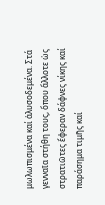μωλωπισμένα καί ἁλυσοδεμένα. Στά γενναῖα στήθη τους, ὅπου ἄλλοτε ὡς στρατιῶτες ἔφεραν δάφνες νίκης καί παράσημα τιμῆς καί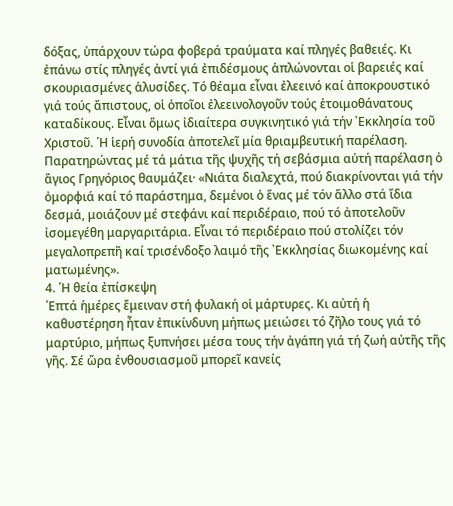δόξας, ὑπάρχουν τώρα φοβερά τραύματα καί πληγές βαθειές. Κι ἐπάνω στίς πληγές ἀντί γιά ἐπιδέσμους ἁπλώνονται οἱ βαρειές καί σκουριασμένες ἁλυσίδες. Τό θέαμα εἶναι ἐλεεινό καί ἀποκρουστικό γιά τούς ἄπιστους, οἱ ὁποῖοι ἐλεεινολογοῦν τούς ἑτοιμοθάνατους καταδίκους. Εἶναι ὅμως ἰδιαίτερα συγκινητικό γιά τήν ᾿Εκκλησία τοῦ Χριστοῦ. ῾Η ἱερή συνοδία ἀποτελεῖ μία θριαμβευτική παρέλαση.
Παρατηρώντας μέ τά μάτια τῆς ψυχῆς τή σεβάσμια αὐτή παρέλαση ὁ ἅγιος Γρηγόριος θαυμάζει· «Νιάτα διαλεχτά, πού διακρίνονται γιά τήν ὀμορφιά καί τό παράστημα, δεμένοι ὁ ἕνας μέ τόν ἄλλο στά ἴδια δεσμά, μοιάζουν μέ στεφάνι καί περιδέραιο, πού τό ἀποτελοῦν ἰσομεγέθη μαργαριτάρια. Εἶναι τό περιδέραιο πού στολίζει τόν μεγαλοπρεπῆ καί τρισένδοξο λαιμό τῆς ᾿Εκκλησίας διωκομένης καί ματωμένης».
4. ῾Η θεία ἐπίσκεψη
῾Επτά ἡμέρες ἔμειναν στή φυλακή οἱ μάρτυρες. Κι αὐτή ἡ καθυστέρηση ἦταν ἐπικίνδυνη μήπως μειώσει τό ζῆλο τους γιά τό μαρτύριο, μήπως ξυπνήσει μέσα τους τήν ἀγάπη γιά τή ζωή αὐτῆς τῆς γῆς. Σέ ὥρα ἐνθουσιασμοῦ μπορεῖ κανείς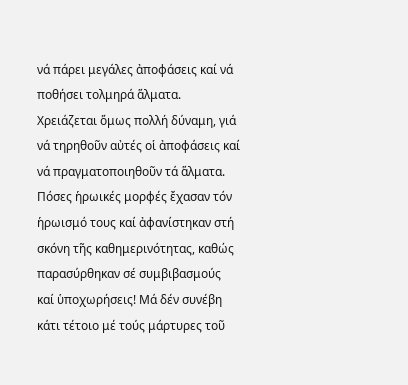νά πάρει μεγάλες ἀποφάσεις καί νά ποθήσει τολμηρά ἅλματα. Χρειάζεται ὅμως πολλή δύναμη, γιά νά τηρηθοῦν αὐτές οἱ ἀποφάσεις καί νά πραγματοποιηθοῦν τά ἅλματα. Πόσες ἡρωικές μορφές ἔχασαν τόν ἡρωισμό τους καί ἀφανίστηκαν στή σκόνη τῆς καθημερινότητας, καθώς παρασύρθηκαν σέ συμβιβασμούς καί ὑποχωρήσεις! Μά δέν συνέβη κάτι τέτοιο μέ τούς μάρτυρες τοῦ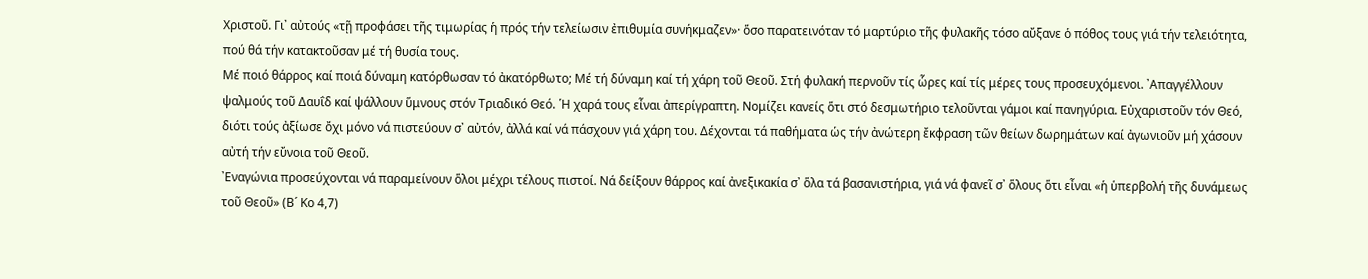Χριστοῦ. Γι᾿ αὐτούς «τῇ προφάσει τῆς τιμωρίας ἡ πρός τήν τελείωσιν ἐπιθυμία συνήκμαζεν»· ὅσο παρατεινόταν τό μαρτύριο τῆς φυλακῆς τόσο αὔξανε ὁ πόθος τους γιά τήν τελειότητα, πού θά τήν κατακτοῦσαν μέ τή θυσία τους.
Μέ ποιό θάρρος καί ποιά δύναμη κατόρθωσαν τό ἀκατόρθωτο; Μέ τή δύναμη καί τή χάρη τοῦ Θεοῦ. Στή φυλακή περνοῦν τίς ὧρες καί τίς μέρες τους προσευχόμενοι. ᾿Απαγγέλλουν ψαλμούς τοῦ Δαυΐδ καί ψάλλουν ὕμνους στόν Τριαδικό Θεό. ῾Η χαρά τους εἶναι ἀπερίγραπτη. Νομίζει κανείς ὅτι στό δεσμωτήριο τελοῦνται γάμοι καί πανηγύρια. Εὐχαριστοῦν τόν Θεό, διότι τούς ἀξίωσε ὄχι μόνο νά πιστεύουν σ᾿ αὐτόν, ἀλλά καί νά πάσχουν γιά χάρη του. Δέχονται τά παθήματα ὡς τήν ἀνώτερη ἔκφραση τῶν θείων δωρημάτων καί ἀγωνιοῦν μή χάσουν αὐτή τήν εὔνοια τοῦ Θεοῦ.
᾿Εναγώνια προσεύχονται νά παραμείνουν ὅλοι μέχρι τέλους πιστοί. Νά δείξουν θάρρος καί ἀνεξικακία σ᾿ ὅλα τά βασανιστήρια, γιά νά φανεῖ σ᾿ ὅλους ὅτι εἶναι «ἡ ὑπερβολή τῆς δυνάμεως τοῦ Θεοῦ» (Β´ Κο 4,7)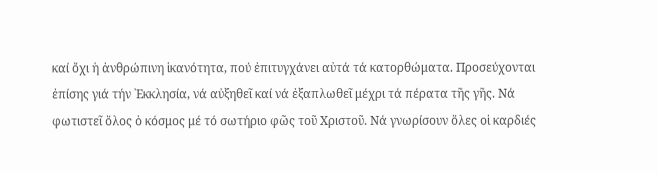καί ὄχι ἡ ἀνθρώπινη ἱκανότητα, πού ἐπιτυγχάνει αὐτά τά κατορθώματα. Προσεύχονται ἐπίσης γιά τήν ᾿Εκκλησία, νά αὐξηθεῖ καί νά ἐξαπλωθεῖ μέχρι τά πέρατα τῆς γῆς. Νά φωτιστεῖ ὅλος ὁ κόσμος μέ τό σωτήριο φῶς τοῦ Χριστοῦ. Νά γνωρίσουν ὅλες οἱ καρδιές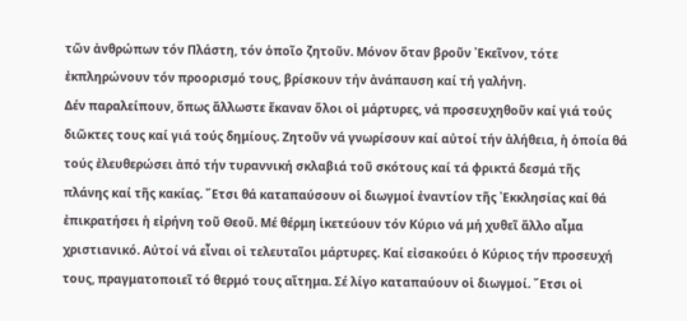τῶν ἀνθρώπων τόν Πλάστη, τόν ὁποῖο ζητοῦν. Μόνον ὅταν βροῦν ᾿Εκεῖνον, τότε ἐκπληρώνουν τόν προορισμό τους, βρίσκουν τήν ἀνάπαυση καί τή γαλήνη.
Δέν παραλείπουν, ὅπως ἄλλωστε ἔκαναν ὅλοι οἱ μάρτυρες, νά προσευχηθοῦν καί γιά τούς διῶκτες τους καί γιά τούς δημίους. Ζητοῦν νά γνωρίσουν καί αὐτοί τήν ἀλήθεια, ἡ ὁποία θά τούς ἐλευθερώσει ἀπό τήν τυραννική σκλαβιά τοῦ σκότους καί τά φρικτά δεσμά τῆς πλάνης καί τῆς κακίας. ῎Ετσι θά καταπαύσουν οἱ διωγμοί ἐναντίον τῆς ᾿Εκκλησίας καί θά ἐπικρατήσει ἡ εἰρήνη τοῦ Θεοῦ. Μέ θέρμη ἱκετεύουν τόν Κύριο νά μή χυθεῖ ἄλλο αἷμα χριστιανικό. Αὐτοί νά εἶναι οἱ τελευταῖοι μάρτυρες. Καί εἰσακούει ὁ Κύριος τήν προσευχή τους, πραγματοποιεῖ τό θερμό τους αἴτημα. Σέ λίγο καταπαύουν οἱ διωγμοί. ῎Ετσι οἱ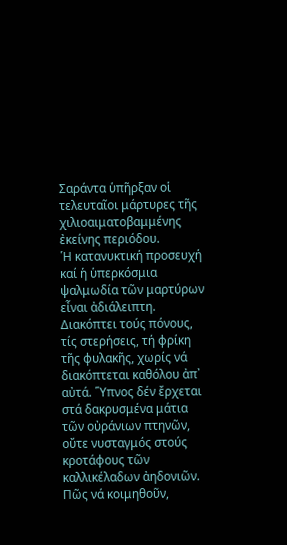Σαράντα ὑπῆρξαν οἱ τελευταῖοι μάρτυρες τῆς χιλιοαιματοβαμμένης ἐκείνης περιόδου.
῾Η κατανυκτική προσευχή καί ἡ ὑπερκόσμια ψαλμωδία τῶν μαρτύρων εἶναι ἀδιάλειπτη. Διακόπτει τούς πόνους, τίς στερήσεις, τή φρίκη τῆς φυλακῆς, χωρίς νά διακόπτεται καθόλου ἀπ᾿ αὐτά. ῞Υπνος δέν ἔρχεται στά δακρυσμένα μάτια τῶν οὐράνιων πτηνῶν, οὔτε νυσταγμός στούς κροτάφους τῶν καλλικέλαδων ἀηδονιῶν. Πῶς νά κοιμηθοῦν,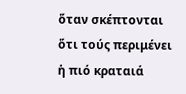ὅταν σκέπτονται ὅτι τούς περιμένει ἡ πιό κραταιά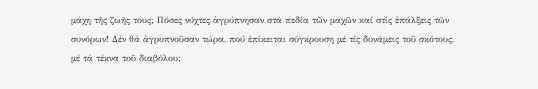μάχη τῆς ζωῆς τους; Πόσες νύχτες ἀγρύπνησαν στά πεδία τῶν μαχῶν καί στίς ἐπάλξεις τῶν συνόρων! Δέν θά ἀγρυπνοῦσαν τώρα, πού ἐπίκειται σύγκρουση μέ τίς δυνάμεις τοῦ σκότους, μέ τά τέκνα τοῦ διαβόλου;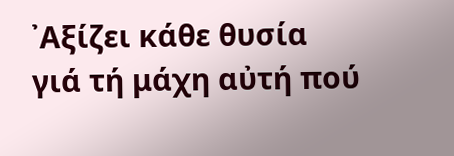᾿Αξίζει κάθε θυσία γιά τή μάχη αὐτή πού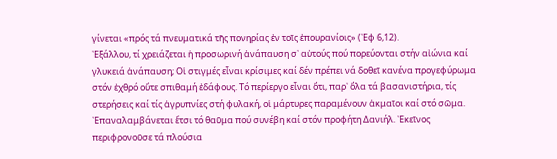γίνεται «πρός τά πνευματικά τῆς πονηρίας ἐν τοῖς ἐπουρανίοις» (᾿Εφ 6,12).
᾿Εξάλλου, τί χρειάζεται ἡ προσωρινή ἀνάπαυση σ᾿ αὐτούς πού πορεύονται στήν αἰώνια καί γλυκειά ἀνάπαυση; Οἱ στιγμές εἶναι κρίσιμες καί δέν πρέπει νά δοθεῖ κανένα προγεφύρωμα στόν ἐχθρό οὔτε σπιθαμή ἐδάφους. Τό περίεργο εἶναι ὅτι, παρ᾿ ὅλα τά βασανιστήρια, τίς στερήσεις καί τίς ἀγρυπνίες στή φυλακή, οἱ μάρτυρες παραμένουν ἀκμαῖοι καί στό σῶμα. ᾿Επαναλαμβάνεται ἔτσι τό θαῦμα πού συνέβη καί στόν προφήτη Δανιήλ. ᾿Εκεῖνος περιφρονοῦσε τά πλούσια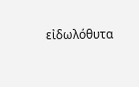εἰδωλόθυτα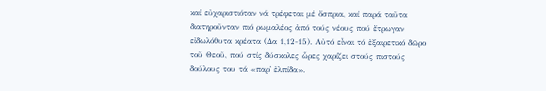καί εὐχαριστιόταν νά τρέφεται μέ ὄσπρια, καί παρά ταῦτα διατηροῦνταν πιό ρωμαλέος ἀπό τούς νέους πού ἔτρωγαν εἰδωλόθυτα κρέατα (Δα 1,12-15). Αὐτό εἶναι τό ἐξαιρετικό δῶρο τοῦ Θεοῦ, πού στίς δύσκολες ὧρες χαρίζει στούς πιστούς δούλους του τά «παρ᾿ ἐλπίδα».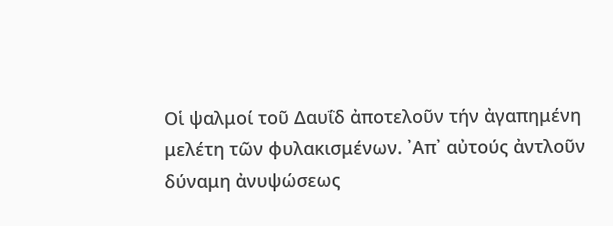Οἱ ψαλμοί τοῦ Δαυΐδ ἀποτελοῦν τήν ἀγαπημένη μελέτη τῶν φυλακισμένων. ᾿Απ᾿ αὐτούς ἀντλοῦν δύναμη ἀνυψώσεως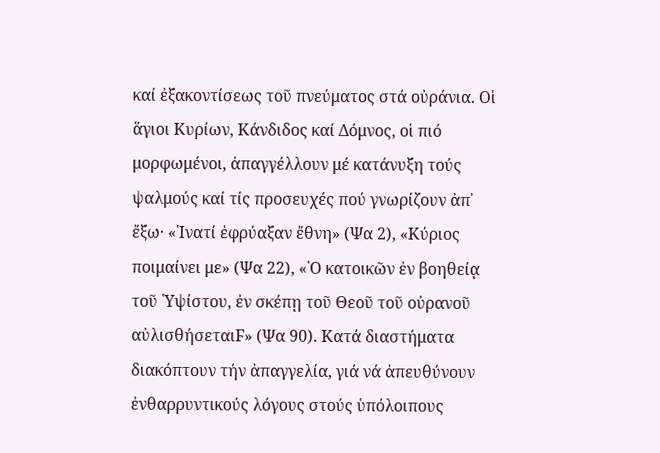καί ἐξακοντίσεως τοῦ πνεύματος στά οὐράνια. Οἱ ἅγιοι Κυρίων, Κάνδιδος καί Δόμνος, οἱ πιό μορφωμένοι, ἀπαγγέλλουν μέ κατάνυξη τούς ψαλμούς καί τίς προσευχές πού γνωρίζουν ἀπ᾿ ἔξω· «῾Ινατί ἐφρύαξαν ἔθνη» (Ψα 2), «Κύριος ποιμαίνει με» (Ψα 22), «῾Ο κατοικῶν ἐν βοηθείᾳ τοῦ ῾Υψίστου, ἐν σκέπῃ τοῦ Θεοῦ τοῦ οὐρανοῦ αὐλισθήσεταιϜ» (Ψα 90). Κατά διαστήματα διακόπτουν τήν ἀπαγγελία, γιά νά ἀπευθύνουν ἐνθαρρυντικούς λόγους στούς ὑπόλοιπους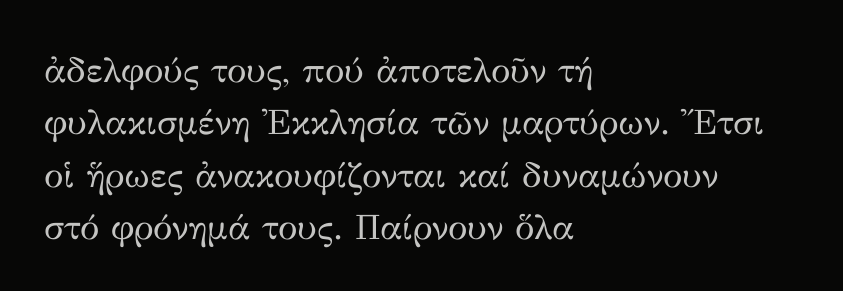ἀδελφούς τους, πού ἀποτελοῦν τή φυλακισμένη ᾿Εκκλησία τῶν μαρτύρων. ῎Ετσι οἱ ἥρωες ἀνακουφίζονται καί δυναμώνουν στό φρόνημά τους. Παίρνουν ὅλα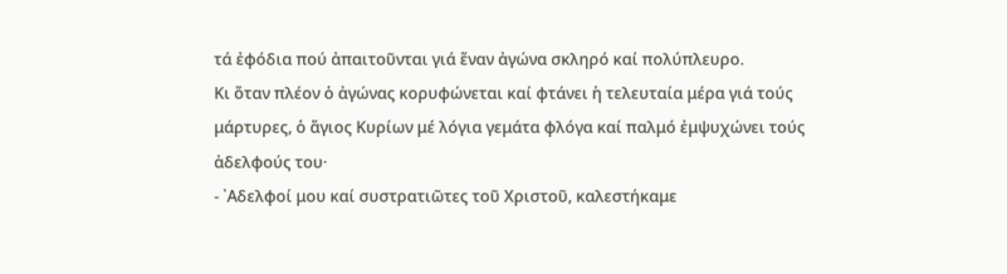τά ἐφόδια πού ἀπαιτοῦνται γιά ἕναν ἀγώνα σκληρό καί πολύπλευρο.
Κι ὅταν πλέον ὁ ἀγώνας κορυφώνεται καί φτάνει ἡ τελευταία μέρα γιά τούς μάρτυρες, ὁ ἅγιος Κυρίων μέ λόγια γεμάτα φλόγα καί παλμό ἐμψυχώνει τούς ἀδελφούς του·
- ᾿Αδελφοί μου καί συστρατιῶτες τοῦ Χριστοῦ, καλεστήκαμε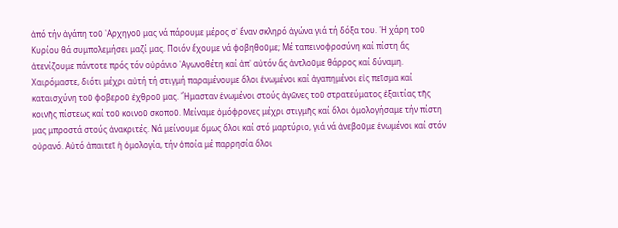ἀπό τήν ἀγάπη τοῦ ᾿Αρχηγοῦ μας νά πάρουμε μέρος σ᾿ ἕναν σκληρό ἀγώνα γιά τή δόξα του. ῾Η χάρη τοῦ Κυρίου θά συμπολεμήσει μαζί μας. Ποιόν ἔχουμε νά φοβηθοῦμε; Μέ ταπεινοφροσύνη καί πίστη ἄς ἀτενίζουμε πάντοτε πρός τόν οὐράνιο ᾿Αγωνοθέτη καί ἀπ᾿ αὐτόν ἄς ἀντλοῦμε θάρρος καί δύναμη. Χαιρόμαστε, διότι μέχρι αὐτή τή στιγμή παραμένουμε ὅλοι ἑνωμένοι καί ἀγαπημένοι εἰς πεῖσμα καί καταισχύνη τοῦ φοβεροῦ ἐχθροῦ μας. ῎Ημασταν ἑνωμένοι στούς ἀγῶνες τοῦ στρατεύματος ἐξαιτίας τῆς κοινῆς πίστεως καί τοῦ κοινοῦ σκοποῦ. Μείναμε ὁμόφρονες μέχρι στιγμῆς καί ὅλοι ὁμολογήσαμε τήν πίστη μας μπροστά στούς ἀνακριτές. Νά μείνουμε ὅμως ὅλοι καί στό μαρτύριο, γιά νά ἀνεβοῦμε ἑνωμένοι καί στόν οὐρανό. Αὐτό ἀπαιτεῖ ἡ ὁμολογία, τήν ὁποία μέ παρρησία ὅλοι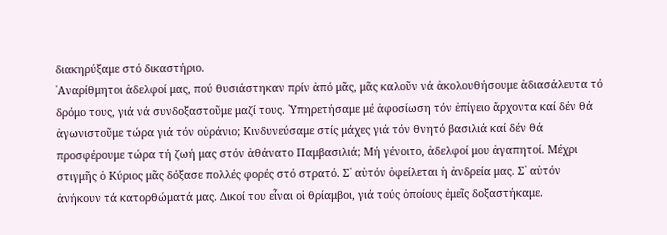διακηρύξαμε στό δικαστήριο.
᾿Αναρίθμητοι ἀδελφοί μας, πού θυσιάστηκαν πρίν ἀπό μᾶς, μᾶς καλοῦν νά ἀκολουθήσουμε ἀδιασάλευτα τό δρόμο τους, γιά νά συνδοξαστοῦμε μαζί τους. ῾Υπηρετήσαμε μέ ἀφοσίωση τόν ἐπίγειο ἄρχοντα καί δέν θά ἀγωνιστοῦμε τώρα γιά τόν οὐράνιο; Κινδυνεύσαμε στίς μάχες γιά τόν θνητό βασιλιά καί δέν θά προσφέρουμε τώρα τή ζωή μας στόν ἀθάνατο Παμβασιλιά; Μή γένοιτο, ἀδελφοί μου ἀγαπητοί. Μέχρι στιγμῆς ὁ Κύριος μᾶς δόξασε πολλές φορές στό στρατό. Σ᾿ αὐτόν ὀφείλεται ἡ ἀνδρεία μας. Σ᾿ αὐτόν ἀνήκουν τά κατορθώματά μας. Δικοί του εἶναι οἱ θρίαμβοι, γιά τούς ὁποίους ἐμεῖς δοξαστήκαμε.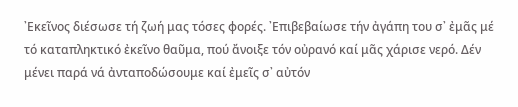᾿Εκεῖνος διέσωσε τή ζωή μας τόσες φορές. ᾿Επιβεβαίωσε τήν ἀγάπη του σ᾿ ἐμᾶς μέ τό καταπληκτικό ἐκεῖνο θαῦμα, πού ἄνοιξε τόν οὐρανό καί μᾶς χάρισε νερό. Δέν μένει παρά νά ἀνταποδώσουμε καί ἐμεῖς σ᾿ αὐτόν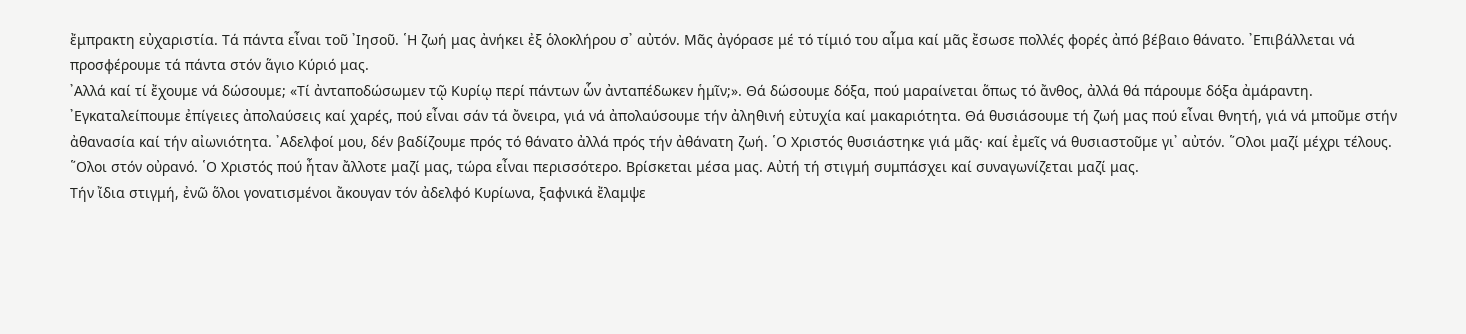ἔμπρακτη εὐχαριστία. Τά πάντα εἶναι τοῦ ᾿Ιησοῦ. ῾Η ζωή μας ἀνήκει ἐξ ὁλοκλήρου σ᾿ αὐτόν. Μᾶς ἀγόρασε μέ τό τίμιό του αἷμα καί μᾶς ἔσωσε πολλές φορές ἀπό βέβαιο θάνατο. ᾿Επιβάλλεται νά προσφέρουμε τά πάντα στόν ἅγιο Κύριό μας.
᾿Αλλά καί τί ἔχουμε νά δώσουμε; «Τί ἀνταποδώσωμεν τῷ Κυρίῳ περί πάντων ὧν ἀνταπέδωκεν ἡμῖν;». Θά δώσουμε δόξα, πού μαραίνεται ὅπως τό ἄνθος, ἀλλά θά πάρουμε δόξα ἀμάραντη. ᾿Εγκαταλείπουμε ἐπίγειες ἀπολαύσεις καί χαρές, πού εἶναι σάν τά ὄνειρα, γιά νά ἀπολαύσουμε τήν ἀληθινή εὐτυχία καί μακαριότητα. Θά θυσιάσουμε τή ζωή μας πού εἶναι θνητή, γιά νά μποῦμε στήν ἀθανασία καί τήν αἰωνιότητα. ᾿Αδελφοί μου, δέν βαδίζουμε πρός τό θάνατο ἀλλά πρός τήν ἀθάνατη ζωή. ῾Ο Χριστός θυσιάστηκε γιά μᾶς· καί ἐμεῖς νά θυσιαστοῦμε γι᾿ αὐτόν. ῞Ολοι μαζί μέχρι τέλους. ῞Ολοι στόν οὐρανό. ῾Ο Χριστός πού ἦταν ἄλλοτε μαζί μας, τώρα εἶναι περισσότερο. Βρίσκεται μέσα μας. Αὐτή τή στιγμή συμπάσχει καί συναγωνίζεται μαζί μας.
Τήν ἴδια στιγμή, ἐνῶ ὅλοι γονατισμένοι ἄκουγαν τόν ἀδελφό Κυρίωνα, ξαφνικά ἔλαμψε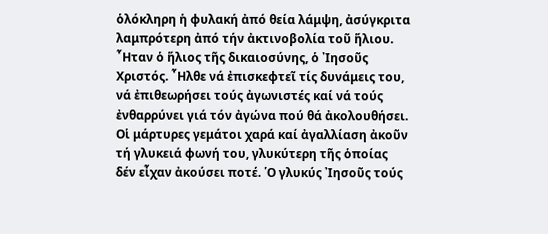ὁλόκληρη ἡ φυλακή ἀπό θεία λάμψη, ἀσύγκριτα λαμπρότερη ἀπό τήν ἀκτινοβολία τοῦ ἥλιου. ῏Ηταν ὁ ἥλιος τῆς δικαιοσύνης, ὁ ᾿Ιησοῦς Χριστός. ῏Ηλθε νά ἐπισκεφτεῖ τίς δυνάμεις του, νά ἐπιθεωρήσει τούς ἀγωνιστές καί νά τούς ἐνθαρρύνει γιά τόν ἀγώνα πού θά ἀκολουθήσει. Οἱ μάρτυρες γεμάτοι χαρά καί ἀγαλλίαση ἀκοῦν τή γλυκειά φωνή του, γλυκύτερη τῆς ὁποίας δέν εἶχαν ἀκούσει ποτέ. ῾Ο γλυκύς ᾿Ιησοῦς τούς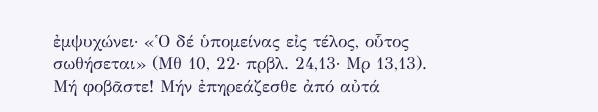ἐμψυχώνει· «῾Ο δέ ὑπομείνας εἰς τέλος, οὗτος σωθήσεται» (Μθ 10, 22· πρβλ. 24,13· Μρ 13,13). Μή φοβᾶστε! Μήν ἐπηρεάζεσθε ἀπό αὐτά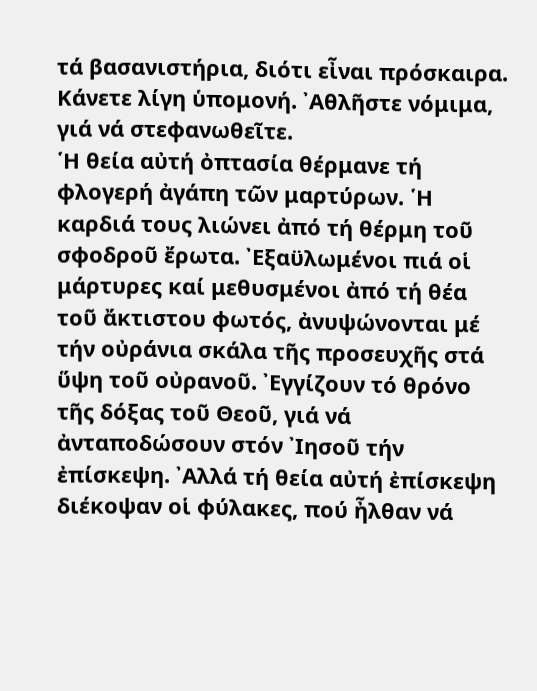τά βασανιστήρια, διότι εἶναι πρόσκαιρα. Κάνετε λίγη ὑπομονή. ᾿Αθλῆστε νόμιμα, γιά νά στεφανωθεῖτε.
῾Η θεία αὐτή ὀπτασία θέρμανε τή φλογερή ἀγάπη τῶν μαρτύρων. ῾Η καρδιά τους λιώνει ἀπό τή θέρμη τοῦ σφοδροῦ ἔρωτα. ᾿Εξαϋλωμένοι πιά οἱ μάρτυρες καί μεθυσμένοι ἀπό τή θέα τοῦ ἄκτιστου φωτός, ἀνυψώνονται μέ τήν οὐράνια σκάλα τῆς προσευχῆς στά ὕψη τοῦ οὐρανοῦ. ᾿Εγγίζουν τό θρόνο τῆς δόξας τοῦ Θεοῦ, γιά νά ἀνταποδώσουν στόν ᾿Ιησοῦ τήν ἐπίσκεψη. ᾿Αλλά τή θεία αὐτή ἐπίσκεψη διέκοψαν οἱ φύλακες, πού ἦλθαν νά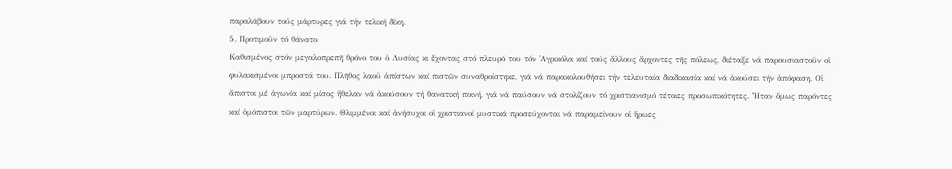παραλάβουν τούς μάρτυρες γιά τήν τελική δίκη.
5. Προτιμοῦν τό θάνατο
Καθισμένος στόν μεγαλοπρεπῆ θρόνο του ὁ Λυσίας κι ἔχοντας στό πλευρό του τόν ᾿Αγρικόλα καί τούς ἄλλους ἄρχοντες τῆς πόλεως, διέταξε νά παρουσιαστοῦν οἱ φυλακισμένοι μπροστά του. Πλῆθος λαοῦ ἀπίστων καί πιστῶν συναθροίστηκε, γιά νά παρακολουθήσει τήν τελευταία διαδικασία καί νά ἀκούσει τήν ἀπόφαση. Οἱ ἄπιστοι μέ ἀγωνία καί μίσος ἤθελαν νά ἀκούσουν τή θανατική ποινή, γιά νά παύσουν νά στολίζουν τό χριστιανισμό τέτοιες προσωπικότητες. ῏Ηταν ὅμως παρόντες καί ὁμόπιστοι τῶν μαρτύρων. Θλιμμένοι καί ἀνήσυχοι οἱ χριστιανοί μυστικά προσεύχονται νά παραμείνουν οἱ ἥρωες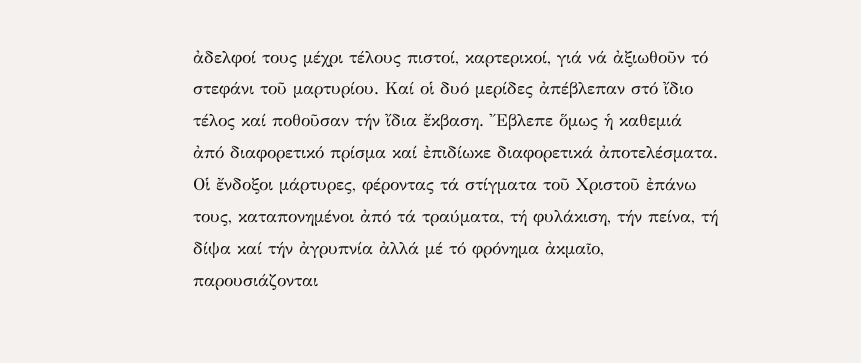ἀδελφοί τους μέχρι τέλους πιστοί, καρτερικοί, γιά νά ἀξιωθοῦν τό στεφάνι τοῦ μαρτυρίου. Καί οἱ δυό μερίδες ἀπέβλεπαν στό ἴδιο τέλος καί ποθοῦσαν τήν ἴδια ἔκβαση. ῎Εβλεπε ὅμως ἡ καθεμιά ἀπό διαφορετικό πρίσμα καί ἐπιδίωκε διαφορετικά ἀποτελέσματα.
Οἱ ἔνδοξοι μάρτυρες, φέροντας τά στίγματα τοῦ Χριστοῦ ἐπάνω τους, καταπονημένοι ἀπό τά τραύματα, τή φυλάκιση, τήν πείνα, τή δίψα καί τήν ἀγρυπνία ἀλλά μέ τό φρόνημα ἀκμαῖο, παρουσιάζονται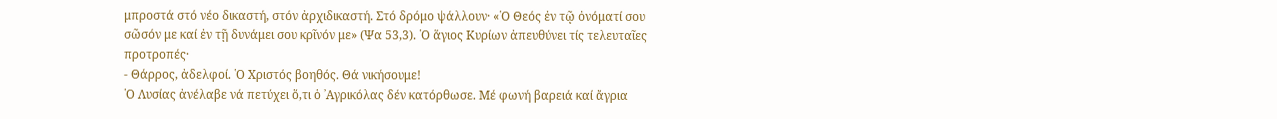μπροστά στό νέο δικαστή, στόν ἀρχιδικαστή. Στό δρόμο ψάλλουν· «῾Ο Θεός ἐν τῷ ὀνόματί σου σῶσόν με καί ἐν τῇ δυνάμει σου κρῖνόν με» (Ψα 53,3). ῾Ο ἅγιος Κυρίων ἀπευθύνει τίς τελευταῖες προτροπές·
- Θάρρος, ἀδελφοί. ῾Ο Χριστός βοηθός. Θά νικήσουμε!
῾Ο Λυσίας ἀνέλαβε νά πετύχει ὅ,τι ὁ ᾿Αγρικόλας δέν κατόρθωσε. Μέ φωνή βαρειά καί ἄγρια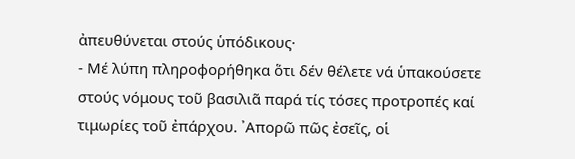ἀπευθύνεται στούς ὑπόδικους·
- Μέ λύπη πληροφορήθηκα ὅτι δέν θέλετε νά ὑπακούσετε στούς νόμους τοῦ βασιλιᾶ παρά τίς τόσες προτροπές καί τιμωρίες τοῦ ἐπάρχου. ᾿Απορῶ πῶς ἐσεῖς, οἱ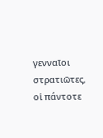γενναῖοι στρατιῶτες, οἱ πάντοτε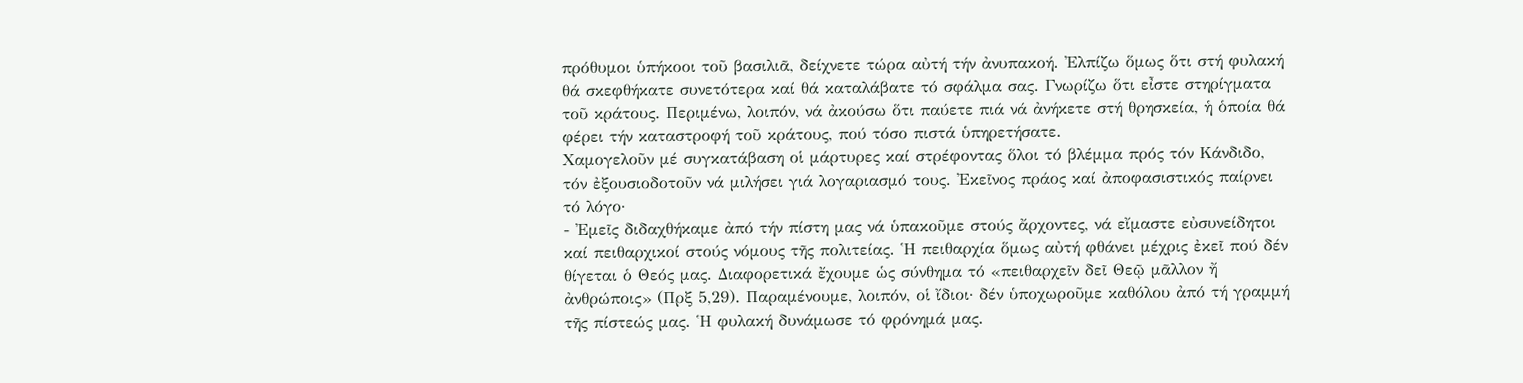πρόθυμοι ὑπήκοοι τοῦ βασιλιᾶ, δείχνετε τώρα αὐτή τήν ἀνυπακοή. ᾿Ελπίζω ὅμως ὅτι στή φυλακή θά σκεφθήκατε συνετότερα καί θά καταλάβατε τό σφάλμα σας. Γνωρίζω ὅτι εἶστε στηρίγματα τοῦ κράτους. Περιμένω, λοιπόν, νά ἀκούσω ὅτι παύετε πιά νά ἀνήκετε στή θρησκεία, ἡ ὁποία θά φέρει τήν καταστροφή τοῦ κράτους, πού τόσο πιστά ὑπηρετήσατε.
Χαμογελοῦν μέ συγκατάβαση οἱ μάρτυρες καί στρέφοντας ὅλοι τό βλέμμα πρός τόν Κάνδιδο, τόν ἐξουσιοδοτοῦν νά μιλήσει γιά λογαριασμό τους. ᾿Εκεῖνος πράος καί ἀποφασιστικός παίρνει τό λόγο·
- ᾿Εμεῖς διδαχθήκαμε ἀπό τήν πίστη μας νά ὑπακοῦμε στούς ἄρχοντες, νά εἴμαστε εὐσυνείδητοι καί πειθαρχικοί στούς νόμους τῆς πολιτείας. ῾Η πειθαρχία ὅμως αὐτή φθάνει μέχρις ἐκεῖ πού δέν θίγεται ὁ Θεός μας. Διαφορετικά ἔχουμε ὡς σύνθημα τό «πειθαρχεῖν δεῖ Θεῷ μᾶλλον ἤ ἀνθρώποις» (Πρξ 5,29). Παραμένουμε, λοιπόν, οἱ ἴδιοι· δέν ὑποχωροῦμε καθόλου ἀπό τή γραμμή τῆς πίστεώς μας. ῾Η φυλακή δυνάμωσε τό φρόνημά μας.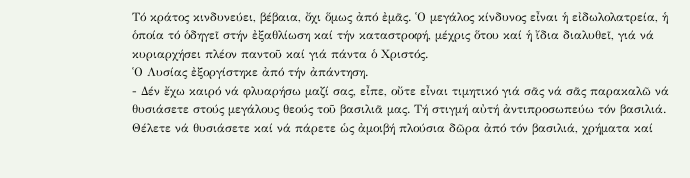Τό κράτος κινδυνεύει, βέβαια, ὄχι ὅμως ἀπό ἐμᾶς. ῾Ο μεγάλος κίνδυνος εἶναι ἡ εἰδωλολατρεία, ἡ ὁποία τό ὁδηγεῖ στήν ἐξαθλίωση καί τήν καταστροφή, μέχρις ὅτου καί ἡ ἴδια διαλυθεῖ, γιά νά κυριαρχήσει πλέον παντοῦ καί γιά πάντα ὁ Χριστός.
῾Ο Λυσίας ἐξοργίστηκε ἀπό τήν ἀπάντηση.
- Δέν ἔχω καιρό νά φλυαρήσω μαζί σας, εἶπε, οὔτε εἶναι τιμητικό γιά σᾶς νά σᾶς παρακαλῶ νά θυσιάσετε στούς μεγάλους θεούς τοῦ βασιλιᾶ μας. Τή στιγμή αὐτή ἀντιπροσωπεύω τόν βασιλιά. Θέλετε νά θυσιάσετε καί νά πάρετε ὡς ἀμοιβή πλούσια δῶρα ἀπό τόν βασιλιά, χρήματα καί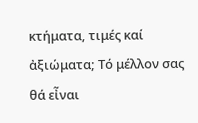κτήματα, τιμές καί ἀξιώματα; Τό μέλλον σας θά εἶναι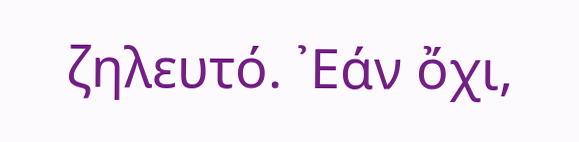ζηλευτό. ᾿Εάν ὄχι,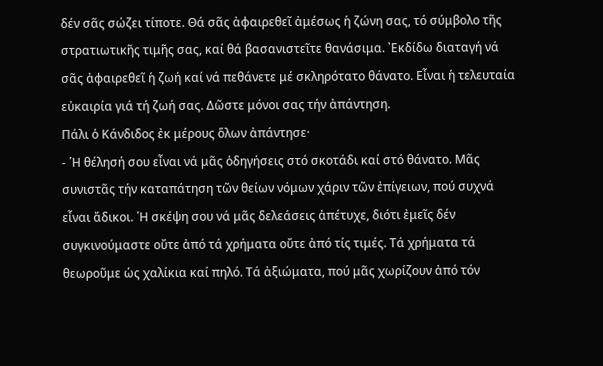δέν σᾶς σώζει τίποτε. Θά σᾶς ἀφαιρεθεῖ ἀμέσως ἡ ζώνη σας, τό σύμβολο τῆς στρατιωτικῆς τιμῆς σας, καί θά βασανιστεῖτε θανάσιμα. ᾿Εκδίδω διαταγή νά σᾶς ἀφαιρεθεῖ ἡ ζωή καί νά πεθάνετε μέ σκληρότατο θάνατο. Εἶναι ἡ τελευταία εὐκαιρία γιά τή ζωή σας. Δῶστε μόνοι σας τήν ἀπάντηση.
Πάλι ὁ Κάνδιδος ἐκ μέρους ὅλων ἀπάντησε·
- ῾Η θέλησή σου εἶναι νά μᾶς ὁδηγήσεις στό σκοτάδι καί στό θάνατο. Μᾶς συνιστᾶς τήν καταπάτηση τῶν θείων νόμων χάριν τῶν ἐπίγειων, πού συχνά εἶναι ἄδικοι. ῾Η σκέψη σου νά μᾶς δελεάσεις ἀπέτυχε, διότι ἐμεῖς δέν συγκινούμαστε οὔτε ἀπό τά χρήματα οὔτε ἀπό τίς τιμές. Τά χρήματα τά θεωροῦμε ὡς χαλίκια καί πηλό. Τά ἀξιώματα, πού μᾶς χωρίζουν ἀπό τόν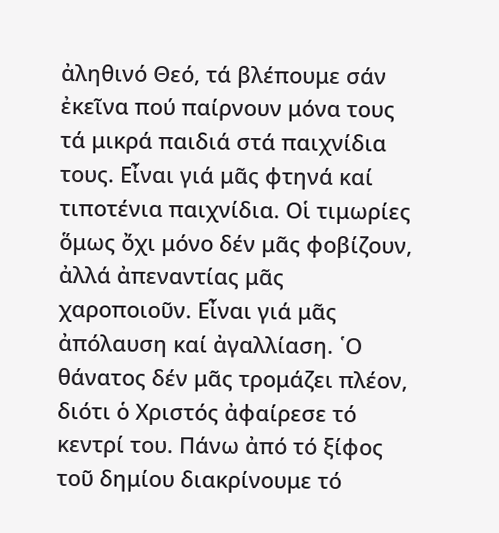ἀληθινό Θεό, τά βλέπουμε σάν ἐκεῖνα πού παίρνουν μόνα τους τά μικρά παιδιά στά παιχνίδια τους. Εἶναι γιά μᾶς φτηνά καί τιποτένια παιχνίδια. Οἱ τιμωρίες ὅμως ὄχι μόνο δέν μᾶς φοβίζουν, ἀλλά ἀπεναντίας μᾶς χαροποιοῦν. Εἶναι γιά μᾶς ἀπόλαυση καί ἀγαλλίαση. ῾Ο θάνατος δέν μᾶς τρομάζει πλέον, διότι ὁ Χριστός ἀφαίρεσε τό κεντρί του. Πάνω ἀπό τό ξίφος τοῦ δημίου διακρίνουμε τό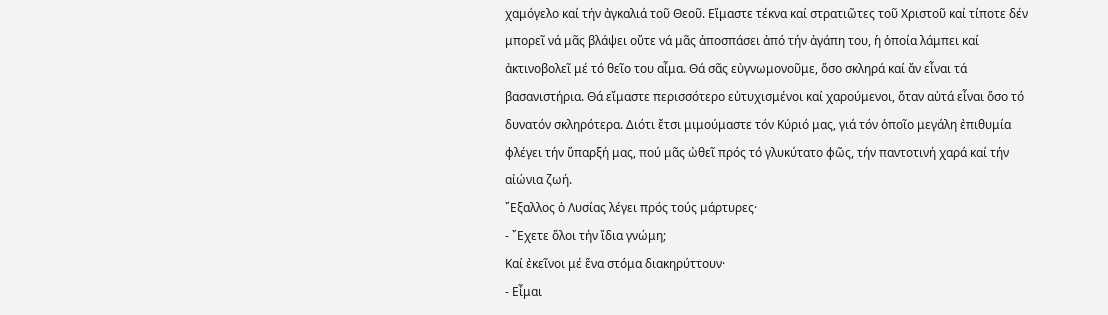χαμόγελο καί τήν ἀγκαλιά τοῦ Θεοῦ. Εἴμαστε τέκνα καί στρατιῶτες τοῦ Χριστοῦ καί τίποτε δέν μπορεῖ νά μᾶς βλάψει οὔτε νά μᾶς ἀποσπάσει ἀπό τήν ἀγάπη του, ἡ ὁποία λάμπει καί ἀκτινοβολεῖ μέ τό θεῖο του αἷμα. Θά σᾶς εὐγνωμονοῦμε, ὅσο σκληρά καί ἄν εἶναι τά βασανιστήρια. Θά εἴμαστε περισσότερο εὐτυχισμένοι καί χαρούμενοι, ὅταν αὐτά εἶναι ὅσο τό δυνατόν σκληρότερα. Διότι ἔτσι μιμούμαστε τόν Κύριό μας, γιά τόν ὁποῖο μεγάλη ἐπιθυμία φλέγει τήν ὕπαρξή μας, πού μᾶς ὠθεῖ πρός τό γλυκύτατο φῶς, τήν παντοτινή χαρά καί τήν αἰώνια ζωή.
῎Εξαλλος ὁ Λυσίας λέγει πρός τούς μάρτυρες·
- ῎Εχετε ὅλοι τήν ἴδια γνώμη;
Καί ἐκεῖνοι μέ ἕνα στόμα διακηρύττουν·
- Εἶμαι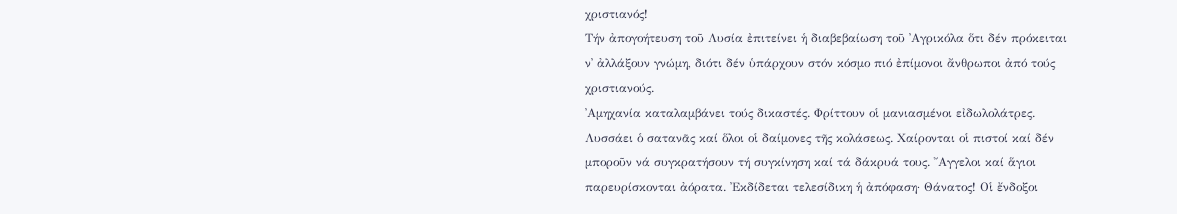χριστιανός!
Τήν ἀπογοήτευση τοῦ Λυσία ἐπιτείνει ἡ διαβεβαίωση τοῦ ᾿Αγρικόλα ὅτι δέν πρόκειται ν᾿ ἀλλάξουν γνώμη, διότι δέν ὑπάρχουν στόν κόσμο πιό ἐπίμονοι ἄνθρωποι ἀπό τούς χριστιανούς.
᾿Αμηχανία καταλαμβάνει τούς δικαστές. Φρίττουν οἱ μανιασμένοι εἰδωλολάτρες. Λυσσάει ὁ σατανᾶς καί ὅλοι οἱ δαίμονες τῆς κολάσεως. Χαίρονται οἱ πιστοί καί δέν μποροῦν νά συγκρατήσουν τή συγκίνηση καί τά δάκρυά τους. ῎Αγγελοι καί ἅγιοι παρευρίσκονται ἀόρατα. ᾿Εκδίδεται τελεσίδικη ἡ ἀπόφαση· Θάνατος! Οἱ ἔνδοξοι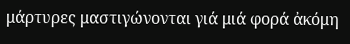μάρτυρες μαστιγώνονται γιά μιά φορά ἀκόμη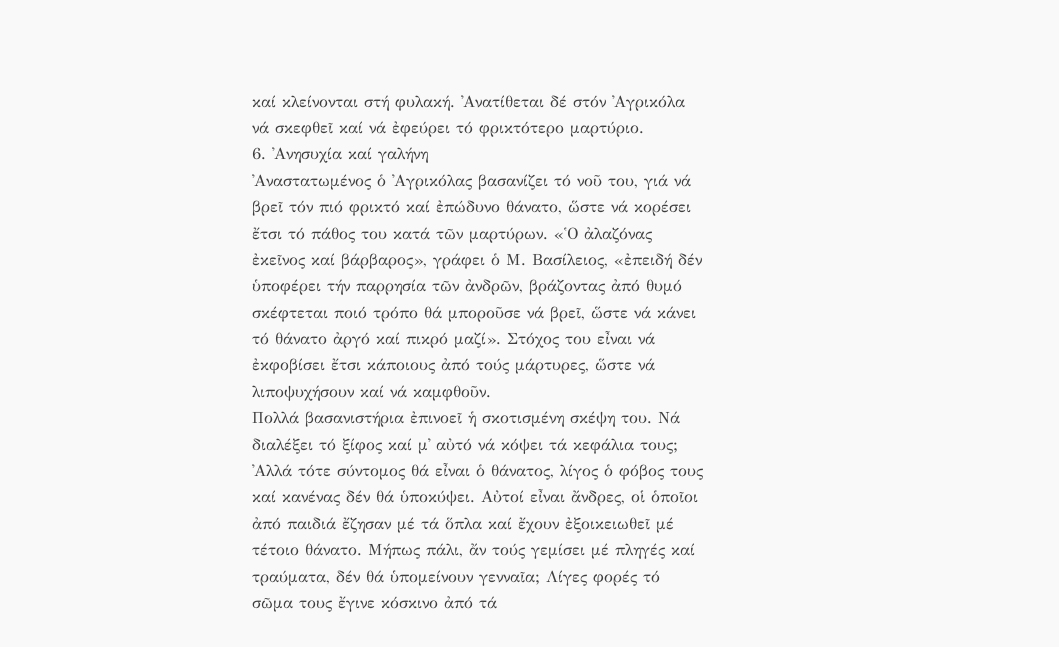καί κλείνονται στή φυλακή. ᾿Ανατίθεται δέ στόν ᾿Αγρικόλα νά σκεφθεῖ καί νά ἐφεύρει τό φρικτότερο μαρτύριο.
6. ᾿Ανησυχία καί γαλήνη
᾿Αναστατωμένος ὁ ᾿Αγρικόλας βασανίζει τό νοῦ του, γιά νά βρεῖ τόν πιό φρικτό καί ἐπώδυνο θάνατο, ὥστε νά κορέσει ἔτσι τό πάθος του κατά τῶν μαρτύρων. «῾Ο ἀλαζόνας ἐκεῖνος καί βάρβαρος», γράφει ὁ Μ. Βασίλειος, «ἐπειδή δέν ὑποφέρει τήν παρρησία τῶν ἀνδρῶν, βράζοντας ἀπό θυμό σκέφτεται ποιό τρόπο θά μποροῦσε νά βρεῖ, ὥστε νά κάνει τό θάνατο ἀργό καί πικρό μαζί». Στόχος του εἶναι νά ἐκφοβίσει ἔτσι κάποιους ἀπό τούς μάρτυρες, ὥστε νά λιποψυχήσουν καί νά καμφθοῦν.
Πολλά βασανιστήρια ἐπινοεῖ ἡ σκοτισμένη σκέψη του. Νά διαλέξει τό ξίφος καί μ᾿ αὐτό νά κόψει τά κεφάλια τους; ᾿Αλλά τότε σύντομος θά εἶναι ὁ θάνατος, λίγος ὁ φόβος τους καί κανένας δέν θά ὑποκύψει. Αὐτοί εἶναι ἄνδρες, οἱ ὁποῖοι ἀπό παιδιά ἔζησαν μέ τά ὅπλα καί ἔχουν ἐξοικειωθεῖ μέ τέτοιο θάνατο. Μήπως πάλι, ἄν τούς γεμίσει μέ πληγές καί τραύματα, δέν θά ὑπομείνουν γενναῖα; Λίγες φορές τό σῶμα τους ἔγινε κόσκινο ἀπό τά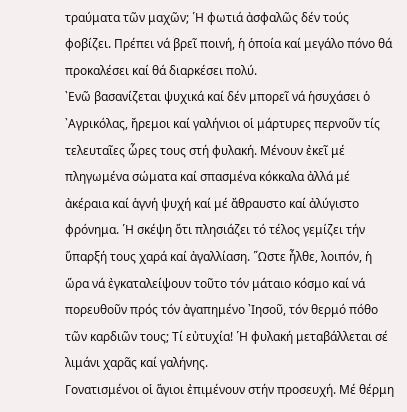τραύματα τῶν μαχῶν; ῾Η φωτιά ἀσφαλῶς δέν τούς φοβίζει. Πρέπει νά βρεῖ ποινή, ἡ ὁποία καί μεγάλο πόνο θά προκαλέσει καί θά διαρκέσει πολύ.
᾿Ενῶ βασανίζεται ψυχικά καί δέν μπορεῖ νά ἡσυχάσει ὁ ᾿Αγρικόλας, ἤρεμοι καί γαλήνιοι οἱ μάρτυρες περνοῦν τίς τελευταῖες ὧρες τους στή φυλακή. Μένουν ἐκεῖ μέ πληγωμένα σώματα καί σπασμένα κόκκαλα ἀλλά μέ ἀκέραια καί ἁγνή ψυχή καί μέ ἄθραυστο καί ἀλύγιστο φρόνημα. ῾Η σκέψη ὅτι πλησιάζει τό τέλος γεμίζει τήν ὕπαρξή τους χαρά καί ἀγαλλίαση. ῞Ωστε ἦλθε, λοιπόν, ἡ ὥρα νά ἐγκαταλείψουν τοῦτο τόν μάταιο κόσμο καί νά πορευθοῦν πρός τόν ἀγαπημένο ᾿Ιησοῦ, τόν θερμό πόθο τῶν καρδιῶν τους; Τί εὐτυχία! ῾Η φυλακή μεταβάλλεται σέ λιμάνι χαρᾶς καί γαλήνης.
Γονατισμένοι οἱ ἅγιοι ἐπιμένουν στήν προσευχή. Μέ θέρμη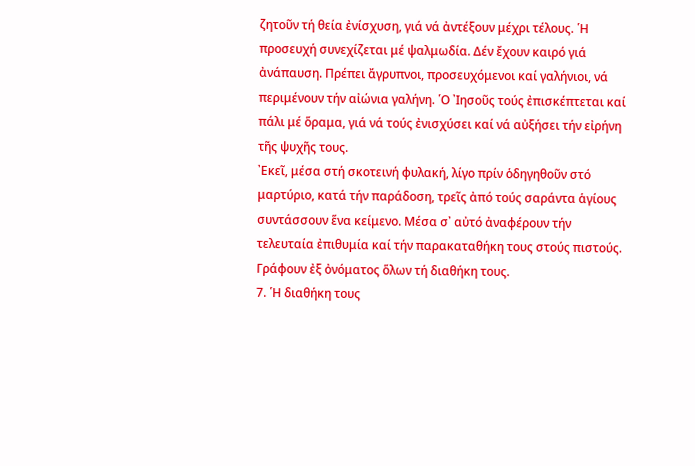ζητοῦν τή θεία ἐνίσχυση, γιά νά ἀντέξουν μέχρι τέλους. ῾Η προσευχή συνεχίζεται μέ ψαλμωδία. Δέν ἔχουν καιρό γιά ἀνάπαυση. Πρέπει ἄγρυπνοι, προσευχόμενοι καί γαλήνιοι, νά περιμένουν τήν αἰώνια γαλήνη. ῾Ο ᾿Ιησοῦς τούς ἐπισκέπτεται καί πάλι μέ ὅραμα, γιά νά τούς ἐνισχύσει καί νά αὐξήσει τήν εἰρήνη τῆς ψυχῆς τους.
᾿Εκεῖ, μέσα στή σκοτεινή φυλακή, λίγο πρίν ὁδηγηθοῦν στό μαρτύριο, κατά τήν παράδοση, τρεῖς ἀπό τούς σαράντα ἁγίους συντάσσουν ἕνα κείμενο. Μέσα σ᾿ αὐτό ἀναφέρουν τήν τελευταία ἐπιθυμία καί τήν παρακαταθήκη τους στούς πιστούς. Γράφουν ἐξ ὀνόματος ὅλων τή διαθήκη τους.
7. ῾Η διαθήκη τους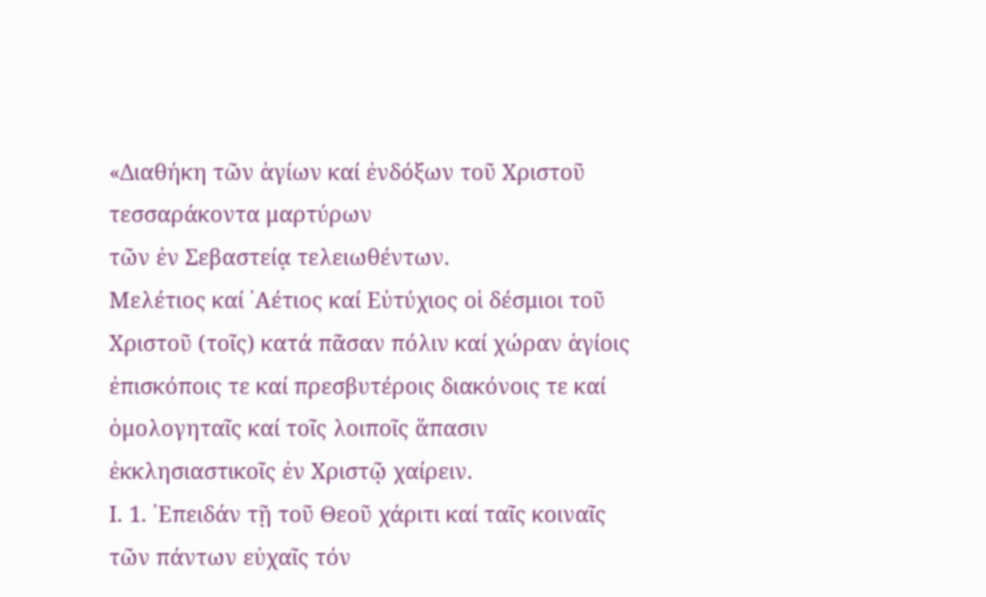«Διαθήκη τῶν ἁγίων καί ἐνδόξων τοῦ Χριστοῦ τεσσαράκοντα μαρτύρων
τῶν ἐν Σεβαστείᾳ τελειωθέντων.
Μελέτιος καί ᾿Αέτιος καί Εὐτύχιος οἱ δέσμιοι τοῦ Χριστοῦ (τοῖς) κατά πᾶσαν πόλιν καί χώραν ἁγίοις ἐπισκόποις τε καί πρεσβυτέροις διακόνοις τε καί ὁμολογηταῖς καί τοῖς λοιποῖς ἅπασιν ἐκκλησιαστικοῖς ἐν Χριστῷ χαίρειν.
Ι. 1. ᾿Επειδάν τῇ τοῦ Θεοῦ χάριτι καί ταῖς κοιναῖς τῶν πάντων εὐχαῖς τόν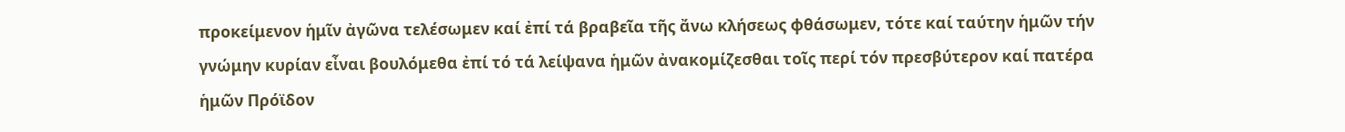προκείμενον ἡμῖν ἀγῶνα τελέσωμεν καί ἐπί τά βραβεῖα τῆς ἄνω κλήσεως φθάσωμεν, τότε καί ταύτην ἡμῶν τήν γνώμην κυρίαν εἶναι βουλόμεθα ἐπί τό τά λείψανα ἡμῶν ἀνακομίζεσθαι τοῖς περί τόν πρεσβύτερον καί πατέρα ἡμῶν Πρόϊδον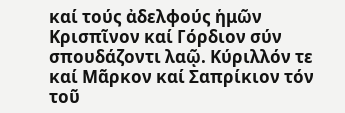καί τούς ἀδελφούς ἡμῶν Κρισπῖνον καί Γόρδιον σύν σπουδάζοντι λαῷ. Κύριλλόν τε καί Μᾶρκον καί Σαπρίκιον τόν τοῦ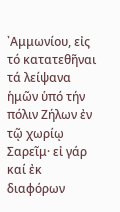᾿Αμμωνίου, εἰς τό κατατεθῆναι τά λείψανα ἡμῶν ὑπό τήν πόλιν Ζήλων ἐν τῷ χωρίῳ Σαρεῖμ· εἰ γάρ καί ἐκ διαφόρων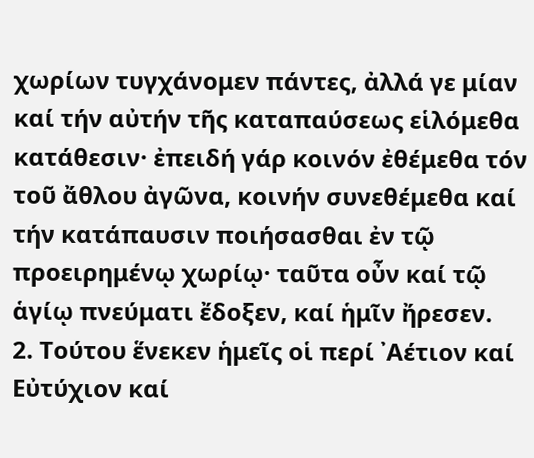χωρίων τυγχάνομεν πάντες, ἀλλά γε μίαν καί τήν αὐτήν τῆς καταπαύσεως εἱλόμεθα κατάθεσιν· ἐπειδή γάρ κοινόν ἐθέμεθα τόν τοῦ ἄθλου ἀγῶνα, κοινήν συνεθέμεθα καί τήν κατάπαυσιν ποιήσασθαι ἐν τῷ προειρημένῳ χωρίῳ· ταῦτα οὖν καί τῷ ἁγίῳ πνεύματι ἔδοξεν, καί ἡμῖν ἤρεσεν.
2. Τούτου ἕνεκεν ἡμεῖς οἱ περί ᾿Αέτιον καί Εὐτύχιον καί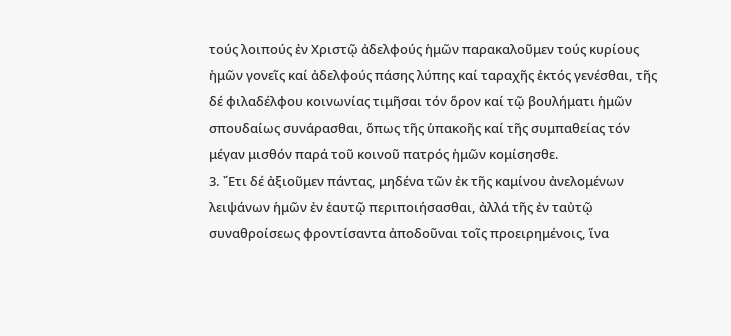τούς λοιπούς ἐν Χριστῷ ἀδελφούς ἡμῶν παρακαλοῦμεν τούς κυρίους ἡμῶν γονεῖς καί ἀδελφούς πάσης λύπης καί ταραχῆς ἐκτός γενέσθαι, τῆς δέ φιλαδέλφου κοινωνίας τιμῆσαι τόν ὅρον καί τῷ βουλήματι ἡμῶν σπουδαίως συνάρασθαι, ὅπως τῆς ὑπακοῆς καί τῆς συμπαθείας τόν μέγαν μισθόν παρά τοῦ κοινοῦ πατρός ἡμῶν κομίσησθε.
3. ῎Ετι δέ ἀξιοῦμεν πάντας, μηδένα τῶν ἐκ τῆς καμίνου ἀνελομένων λειψάνων ἡμῶν ἐν ἑαυτῷ περιποιήσασθαι, ἀλλά τῆς ἐν ταὐτῷ συναθροίσεως φροντίσαντα ἀποδοῦναι τοῖς προειρημένοις, ἵνα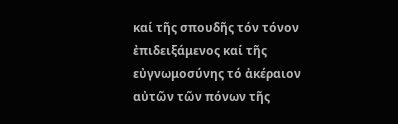καί τῆς σπουδῆς τόν τόνον ἐπιδειξάμενος καί τῆς εὐγνωμοσύνης τό ἀκέραιον αὐτῶν τῶν πόνων τῆς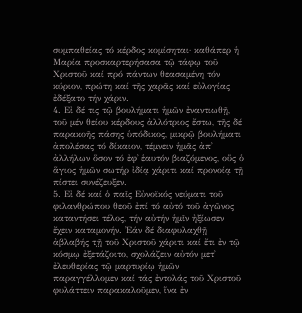συμπαθείας τό κέρδος κομίσηται· καθάπερ ἡ Μαρία προσκαρτερήσασα τῷ τάφῳ τοῦ Χριστοῦ καί πρό πάντων θεασαμένη τόν κύριον, πρώτη καί τῆς χαρᾶς καί εὐλογίας ἐδέξατο τήν χάριν.
4. Εἰ δέ τις τῷ βουλήματι ἡμῶν ἐναντιωθῇ, τοῦ μέν θείου κέρδους ἀλλότριος ἔστω, τῆς δέ παρακοῆς πάσης ὑπόδικος, μικρῷ βουλήματι ἀπολέσας τό δίκαιον, τέμνειν ἡμᾶς ἀπ᾿ ἀλλήλων ὅσον τό ἐφ᾿ ἑαυτόν βιαζόμενος, οὕς ὁ ἅγιος ἡμῶν σωτήρ ἰδίᾳ χάριτι καί προνοίᾳ τῇ πίστει συνέζευξεν.
5. Εἰ δέ καί ὁ παῖς Εὐνοϊκός νεύματι τοῦ φιλανθρώπου θεοῦ ἐπί τό αὐτό τοῦ ἀγῶνος καταντήσει τέλος, τήν αὐτήν ἡμῖν ἠξίωσεν ἔχειν καταμονήν. ᾿Εάν δέ διαφυλαχθῇ ἀβλαβής τͺῇ τοῦ Χριστοῦ χάριτι καί ἔτι ἐν τῷ κόσμῳ ἐξετάζοιτο, σχολάζειν αὐτόν μετ᾿ ἐλευθερίας τῷ μαρτυρίῳ ἡμῶν παραγγέλλομεν καί τάς ἐντολάς τοῦ Χριστοῦ φυλάττειν παρακαλοῦμεν, ἵνα ἐν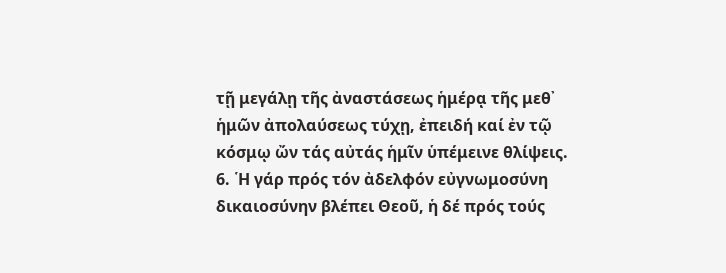τῇ μεγάλῃ τῆς ἀναστάσεως ἡμέρᾳ τῆς μεθ᾿ ἡμῶν ἀπολαύσεως τύχῃ, ἐπειδή καί ἐν τῷ κόσμῳ ὤν τάς αὐτάς ἡμῖν ὑπέμεινε θλίψεις.
6. ῾Η γάρ πρός τόν ἀδελφόν εὐγνωμοσύνη δικαιοσύνην βλέπει Θεοῦ, ἡ δέ πρός τούς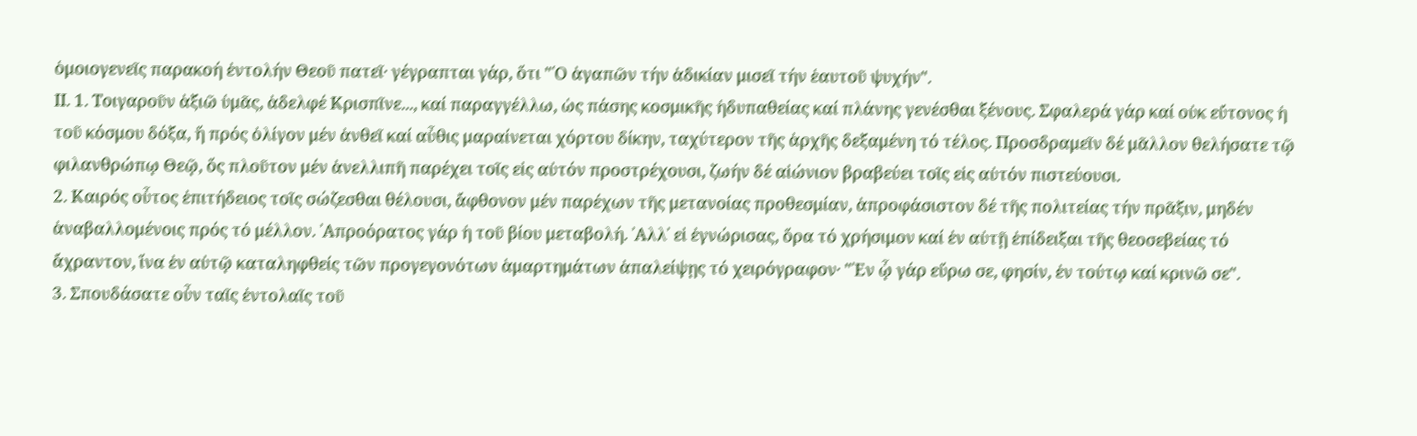ὁμοιογενεῖς παρακοή ἐντολήν Θεοῦ πατεῖ· γέγραπται γάρ, ὅτι "῾Ο ἀγαπῶν τήν ἀδικίαν μισεῖ τήν ἑαυτοῦ ψυχήν".
ΙΙ. 1. Τοιγαροῦν ἀξιῶ ὑμᾶς, ἀδελφέ Κρισπῖνε..., καί παραγγέλλω, ὡς πάσης κοσμικῆς ἡδυπαθείας καί πλάνης γενέσθαι ξένους. Σφαλερά γάρ καί οὐκ εὔτονος ἡ τοῦ κόσμου δόξα, ἥ πρός ὀλίγον μέν ἀνθεῖ καί αὖθις μαραίνεται χόρτου δίκην, ταχύτερον τῆς ἀρχῆς δεξαμένη τό τέλος. Προσδραμεῖν δέ μᾶλλον θελήσατε τῷ φιλανθρώπῳ Θεῷ, ὅς πλοῦτον μέν ἀνελλιπῆ παρέχει τοῖς εἰς αὐτόν προστρέχουσι, ζωήν δέ αἰώνιον βραβεύει τοῖς εἰς αὐτόν πιστεύουσι.
2. Καιρός οὗτος ἐπιτήδειος τοῖς σώζεσθαι θέλουσι, ἄφθονον μέν παρέχων τῆς μετανοίας προθεσμίαν, ἀπροφάσιστον δέ τῆς πολιτείας τήν πρᾶξιν, μηδέν ἀναβαλλομένοις πρός τό μέλλον. ᾿Απροόρατος γάρ ἡ τοῦ βίου μεταβολή. ᾿Αλλ᾿ εἰ ἐγνώρισας, ὅρα τό χρήσιμον καί ἐν αὐτῇ ἐπίδειξαι τῆς θεοσεβείας τό ἄχραντον, ἵνα ἐν αὐτῷ καταληφθείς τῶν προγεγονότων ἁμαρτημάτων ἀπαλείψῃς τό χειρόγραφον· "᾿Εν ᾧ γάρ εὕρω σε, φησίν, ἐν τούτῳ καί κρινῶ σε".
3. Σπουδάσατε οὖν ταῖς ἐντολαῖς τοῦ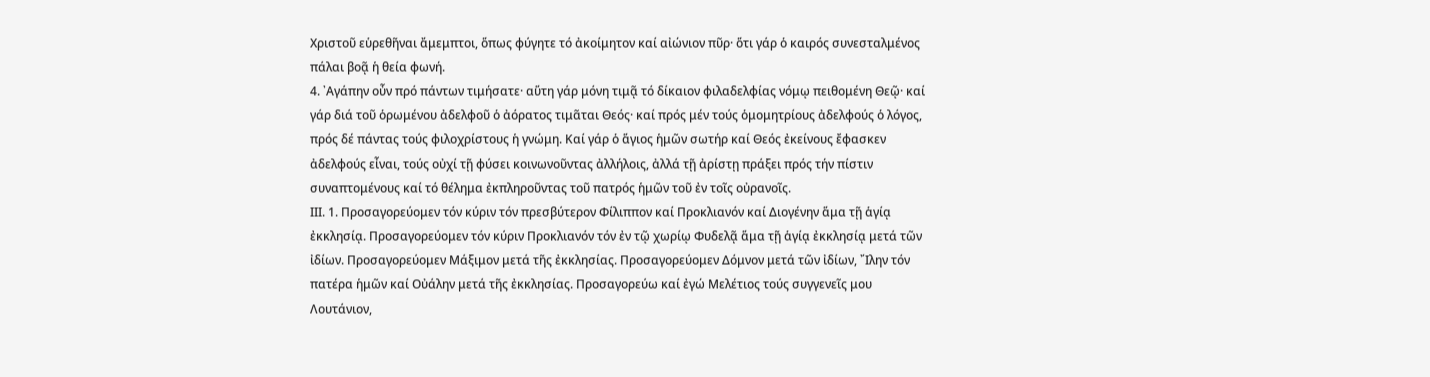Χριστοῦ εὑρεθῆναι ἄμεμπτοι, ὅπως φύγητε τό ἀκοίμητον καί αἰώνιον πῦρ· ὅτι γάρ ὁ καιρός συνεσταλμένος πάλαι βοᾷ ἡ θεία φωνή.
4. ᾿Αγάπην οὖν πρό πάντων τιμήσατε· αὕτη γάρ μόνη τιμᾷ τό δίκαιον φιλαδελφίας νόμῳ πειθομένη Θεῷ· καί γάρ διά τοῦ ὁρωμένου ἀδελφοῦ ὁ ἀόρατος τιμᾶται Θεός· καί πρός μέν τούς ὁμομητρίους ἀδελφούς ὁ λόγος, πρός δέ πάντας τούς φιλοχρίστους ἡ γνώμη. Καί γάρ ὁ ἅγιος ἡμῶν σωτήρ καί Θεός ἐκείνους ἔφασκεν ἀδελφούς εἶναι, τούς οὐχί τῇ φύσει κοινωνοῦντας ἀλλήλοις, ἀλλά τῇ ἀρίστῃ πράξει πρός τήν πίστιν συναπτομένους καί τό θέλημα ἐκπληροῦντας τοῦ πατρός ἡμῶν τοῦ ἐν τοῖς οὐρανοῖς.
ΙΙΙ. 1. Προσαγορεύομεν τόν κύριν τόν πρεσβύτερον Φίλιππον καί Προκλιανόν καί Διογένην ἅμα τῇ ἁγίᾳ ἐκκλησίᾳ. Προσαγορεύομεν τόν κύριν Προκλιανόν τόν ἐν τῷ χωρίῳ Φυδελᾷ ἅμα τῇ ἁγίᾳ ἐκκλησίᾳ μετά τῶν ἰδίων. Προσαγορεύομεν Μάξιμον μετά τῆς ἐκκλησίας. Προσαγορεύομεν Δόμνον μετά τῶν ἰδίων, ῎Ιλην τόν πατέρα ἡμῶν καί Οὐάλην μετά τῆς ἐκκλησίας. Προσαγορεύω καί ἐγώ Μελέτιος τούς συγγενεῖς μου Λουτάνιον,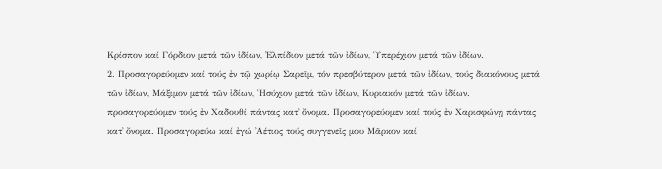Κρίσπον καί Γόρδιον μετά τῶν ἰδίων, ᾿Ελπίδιον μετά τῶν ἰδίων, ῾Υπερέχιον μετά τῶν ἰδίων.
2. Προσαγορεύομεν καί τούς ἐν τῷ χωρίῳ Σαρεῖμ, τόν πρεσβύτερον μετά τῶν ἰδίων, τούς διακόνους μετά τῶν ἰδίων, Μάξιμον μετά τῶν ἰδίων, ῾Ησύχιον μετά τῶν ἰδίων, Κυριακόν μετά τῶν ἰδίων. προσαγορεύομεν τούς ἐν Χαδουθί πάντας κατ᾿ ὄνομα. Προσαγορεύομεν καί τούς ἐν Χαρισφώνῃ πάντας κατ᾿ ὄνομα. Προσαγορεύω καί ἐγώ ᾿Αέτιος τούς συγγενεῖς μου Μᾶρκον καί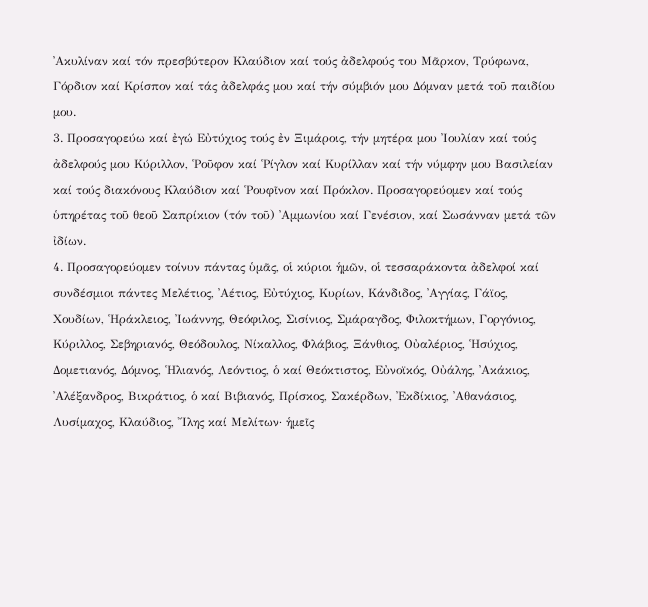᾿Ακυλίναν καί τόν πρεσβύτερον Κλαύδιον καί τούς ἀδελφούς του Μᾶρκον, Τρύφωνα, Γόρδιον καί Κρίσπον καί τάς ἀδελφάς μου καί τήν σύμβιόν μου Δόμναν μετά τοῦ παιδίου μου.
3. Προσαγορεύω καί ἐγώ Εὐτύχιος τούς ἐν Ξιμάροις, τήν μητέρα μου ᾿Ιουλίαν καί τούς ἀδελφούς μου Κύριλλον, ῾Ροῦφον καί ῾Ρίγλον καί Κυρίλλαν καί τήν νύμφην μου Βασιλείαν καί τούς διακόνους Κλαύδιον καί ῾Ρουφῖνον καί Πρόκλον. Προσαγορεύομεν καί τούς ὑπηρέτας τοῦ θεοῦ Σαπρίκιον (τόν τοῦ) ᾿Αμμωνίου καί Γενέσιον, καί Σωσάνναν μετά τῶν ἰδίων.
4. Προσαγορεύομεν τοίνυν πάντας ὑμᾶς, οἱ κύριοι ἡμῶν, οἱ τεσσαράκοντα ἀδελφοί καί συνδέσμιοι πάντες Μελέτιος, ᾿Αέτιος, Εὐτύχιος, Κυρίων, Κάνδιδος, ᾿Αγγίας, Γάϊος, Χουδίων, ῾Ηράκλειος, ᾿Ιωάννης, Θεόφιλος, Σισίνιος, Σμάραγδος, Φιλοκτήμων, Γοργόνιος, Κύριλλος, Σεβηριανός, Θεόδουλος, Νίκαλλος, Φλάβιος, Ξάνθιος, Οὐαλέριος, ῾Ησύχιος, Δομετιανός, Δόμνος, ῾Ηλιανός, Λεόντιος, ὁ καί Θεόκτιστος, Εὐνοϊκός, Οὐάλης, ᾿Ακάκιος, ᾿Αλέξανδρος, Βικράτιος, ὁ καί Βιβιανός, Πρίσκος, Σακέρδων, ᾿Εκδίκιος, ᾿Αθανάσιος, Λυσίμαχος, Κλαύδιος, ῎Ιλης καί Μελίτων· ἡμεῖς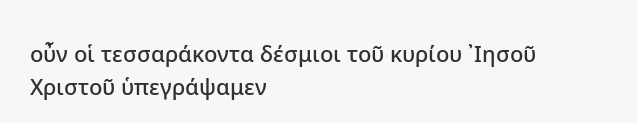οὖν οἱ τεσσαράκοντα δέσμιοι τοῦ κυρίου ᾿Ιησοῦ Χριστοῦ ὑπεγράψαμεν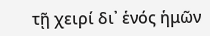τῇ χειρί δι᾿ ἑνός ἡμῶν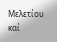Μελετίου καί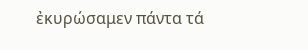ἐκυρώσαμεν πάντα τά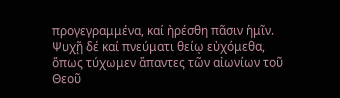προγεγραμμένα, καί ἠρέσθη πᾶσιν ἡμῖν. Ψυχῇ δέ καί πνεύματι θείῳ εὐχόμεθα, ὅπως τύχωμεν ἅπαντες τῶν αἰωνίων τοῦ Θεοῦ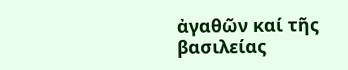ἀγαθῶν καί τῆς βασιλείας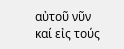αὐτοῦ νῦν καί εἰς τούς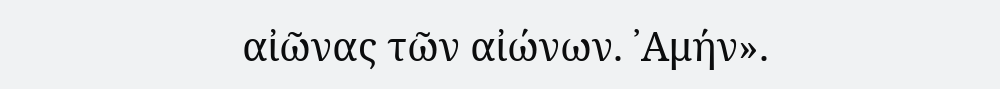αἰῶνας τῶν αἰώνων. ᾿Αμήν».